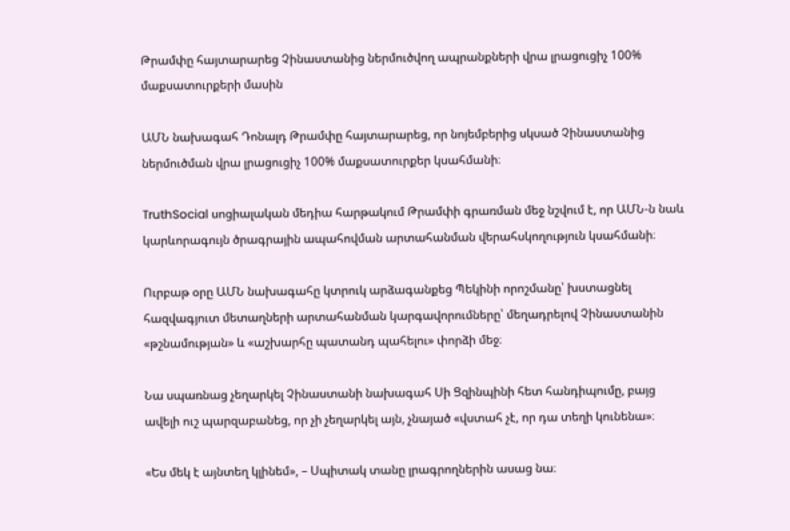Թրամփը հայտարարեց Չինաստանից ներմուծվող ապրանքների վրա լրացուցիչ 100% մաքսատուրքերի մասին

ԱՄՆ նախագահ Դոնալդ Թրամփը հայտարարեց, որ նոյեմբերից սկսած Չինաստանից ներմուծման վրա լրացուցիչ 100% մաքսատուրքեր կսահմանի։

TruthSocial սոցիալական մեդիա հարթակում Թրամփի գրառման մեջ նշվում է, որ ԱՄՆ-ն նաև կարևորագույն ծրագրային ապահովման արտահանման վերահսկողություն կսահմանի։

Ուրբաթ օրը ԱՄՆ նախագահը կտրուկ արձագանքեց Պեկինի որոշմանը՝ խստացնել հազվագյուտ մետաղների արտահանման կարգավորումները՝ մեղադրելով Չինաստանին «թշնամության» և «աշխարհը պատանդ պահելու» փորձի մեջ։

Նա սպառնաց չեղարկել Չինաստանի նախագահ Սի Ցզինպինի հետ հանդիպումը, բայց ավելի ուշ պարզաբանեց, որ չի չեղարկել այն, չնայած «վստահ չէ, որ դա տեղի կունենա»։

«Ես մեկ է այնտեղ կլինեմ», – Սպիտակ տանը լրագրողներին ասաց նա։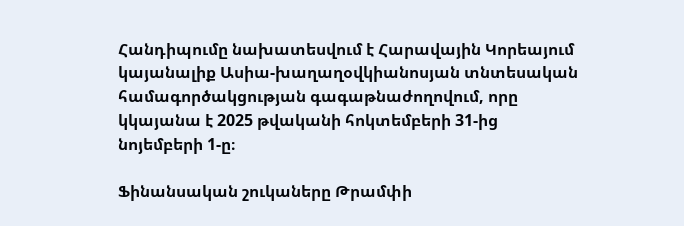Հանդիպումը նախատեսվում է Հարավային Կորեայում կայանալիք Ասիա-խաղաղօվկիանոսյան տնտեսական համագործակցության գագաթնաժողովում, որը կկայանա է 2025 թվականի հոկտեմբերի 31-ից նոյեմբերի 1-ը։

Ֆինանսական շուկաները Թրամփի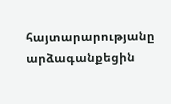հայտարարությանը արձագանքեցին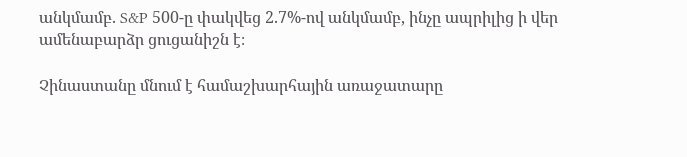անկմամբ. S&P 500-ը փակվեց 2.7%-ով անկմամբ, ինչը ապրիլից ի վեր ամենաբարձր ցուցանիշն է։

Չինաստանը մնում է համաշխարհային առաջատարը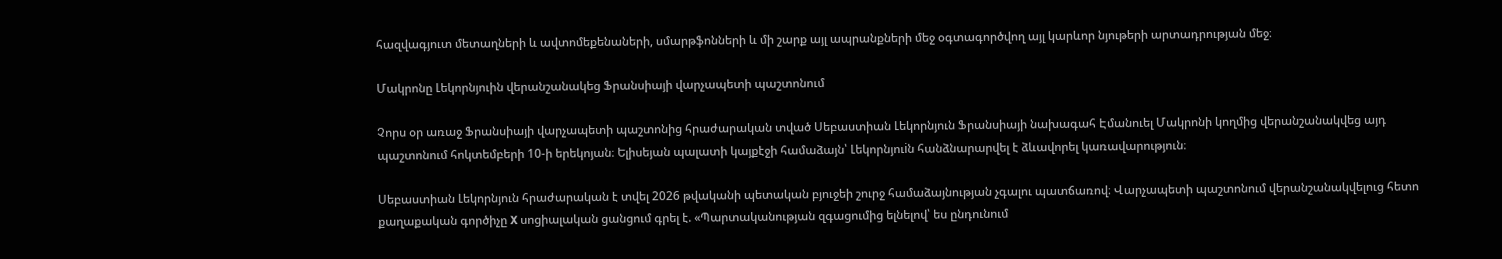հազվագյուտ մետաղների և ավտոմեքենաների, սմարթֆոնների և մի շարք այլ ապրանքների մեջ օգտագործվող այլ կարևոր նյութերի արտադրության մեջ։

Մակրոնը Լեկորնյուին վերանշանակեց Ֆրանսիայի վարչապետի պաշտոնում

Չորս օր առաջ Ֆրանսիայի վարչապետի պաշտոնից հրաժարական տված Սեբաստիան Լեկորնյուն Ֆրանսիայի նախագահ Էմանուել Մակրոնի կողմից վերանշանակվեց այդ պաշտոնում հոկտեմբերի 10-ի երեկոյան։ Ելիսեյան պալատի կայքէջի համաձայն՝ Լեկորնյուiն հանձնարարվել է ձևավորել կառավարություն։

Սեբաստիան Լեկորնյուն հրաժարական է տվել 2026 թվականի պետական բյուջեի շուրջ համաձայնության չգալու պատճառով։ Վարչապետի պաշտոնում վերանշանակվելուց հետո քաղաքական գործիչը X սոցիալական ցանցում գրել է. «Պարտականության զգացումից ելնելով՝ ես ընդունում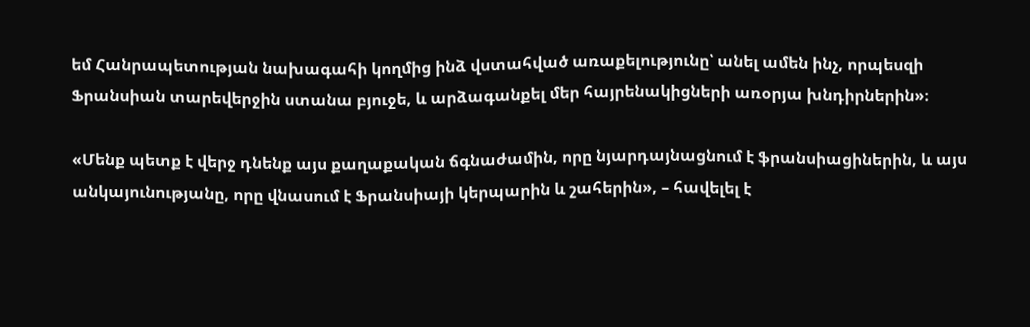եմ Հանրապետության նախագահի կողմից ինձ վստահված առաքելությունը՝ անել ամեն ինչ, որպեսզի Ֆրանսիան տարեվերջին ստանա բյուջե, և արձագանքել մեր հայրենակիցների առօրյա խնդիրներին»։

«Մենք պետք է վերջ դնենք այս քաղաքական ճգնաժամին, որը նյարդայնացնում է ֆրանսիացիներին, և այս անկայունությանը, որը վնասում է Ֆրանսիայի կերպարին և շահերին», – հավելել է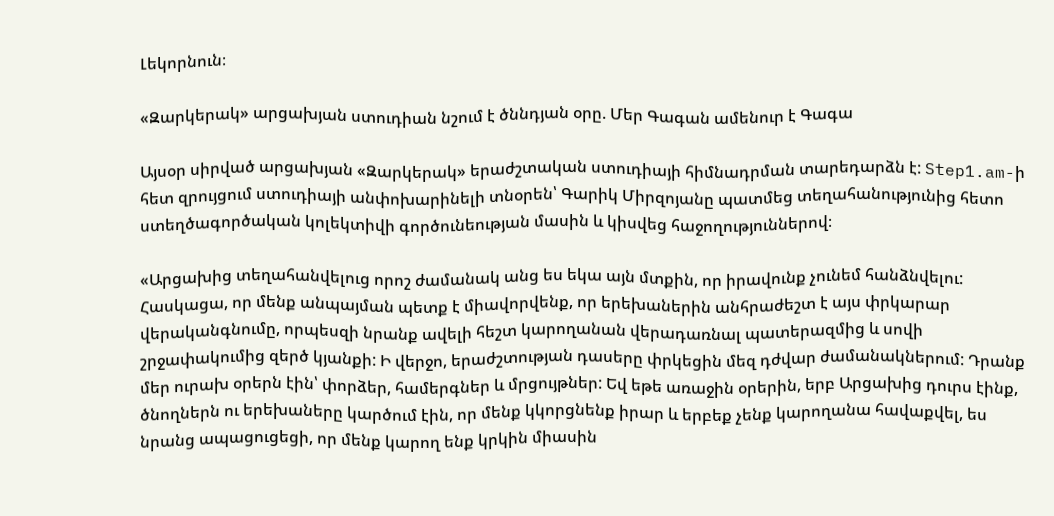Լեկորնուն։

«Զարկերակ» արցախյան ստուդիան նշում է ծննդյան օրը. Մեր Գագան ամենուր է Գագա

Այսօր սիրված արցախյան «Զարկերակ» երաժշտական ստուդիայի հիմնադրման տարեդարձն է: Step1.am-ի հետ զրույցում ստուդիայի անփոխարինելի տնօրեն՝ Գարիկ Միրզոյանը պատմեց տեղահանությունից հետո ստեղծագործական կոլեկտիվի գործունեության մասին և կիսվեց հաջողություններով։

«Արցախից տեղահանվելուց որոշ ժամանակ անց ես եկա այն մտքին, որ իրավունք չունեմ հանձնվելու: Հասկացա, որ մենք անպայման պետք է միավորվենք, որ երեխաներին անհրաժեշտ է այս փրկարար վերականգնումը, որպեսզի նրանք ավելի հեշտ կարողանան վերադառնալ պատերազմից և սովի շրջափակումից զերծ կյանքի: Ի վերջո, երաժշտության դասերը փրկեցին մեզ դժվար ժամանակներում: Դրանք մեր ուրախ օրերն էին՝ փորձեր, համերգներ և մրցույթներ: Եվ եթե առաջին օրերին, երբ Արցախից դուրս էինք, ծնողներն ու երեխաները կարծում էին, որ մենք կկորցնենք իրար և երբեք չենք կարողանա հավաքվել, ես նրանց ապացուցեցի, որ մենք կարող ենք կրկին միասին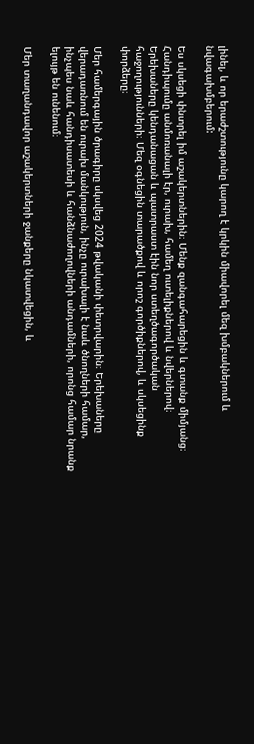լինել, և որ երաժշտությունը կարող է կրկին միավորել մեզ խմբակներում և նվագախմբերում:

Ես սկսեցի փնտրել իմ աշակերտներին։ Մենք զանգահարեցին և գտանք միմյանց։ Հանդիպումը անմոռանալի էր, ուրախ, համեղ ուտելիքներով և նվերներով։ Երեխաները կենդանացան և պատրաստ էին նոր ստեղծագործական հաջողությունների։ Մեզ օգնեցին տարածքով և որոշ գործիքներով, և սկսեցինք փորձերը։

Մեր համերգային ծրագիրը սկսվեց 2024 թվականի փետրվարին։ Երեխաները վերադառնում են ուրախ մանկություն, ինչը ուրախալի է նաև ծնողների համար, ինչպես նաև հանդիսատեսի և հանձնաժողովների անդամների, որոնց համար նրանք ելույթ են ունենում։

Մեր տաղանդավոր աշակերտների ջանքերը նկատվեցին, և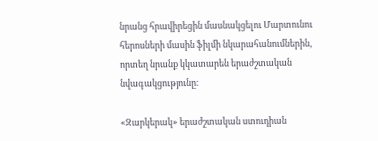նրանց հրավիրեցին մասնակցելու Մարտունու հերոսների մասին ֆիլմի նկարահանումներին, որտեղ նրանք կկատարեն երաժշտական նվագակցությունը։

«Զարկերակ» երաժշտական ստուդիան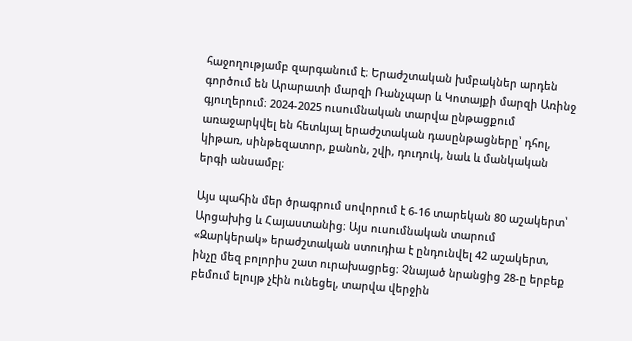հաջողությամբ զարգանում է։ Երաժշտական խմբակներ արդեն գործում են Արարատի մարզի Ռանչպար և Կոտայքի մարզի Առինջ գյուղերում։ 2024-2025 ուսումնական տարվա ընթացքում առաջարկվել են հետևյալ երաժշտական դասընթացները՝ դհոլ, կիթառ, սինթեզատոր, քանոն, շվի, դուդուկ, նաև և մանկական երգի անսամբլ։

Այս պահին մեր ծրագրում սովորում է 6-16 տարեկան 80 աշակերտ՝ Արցախից և Հայաստանից։ Այս ուսումնական տարում «Զարկերակ» երաժշտական ստուդիա է ընդունվել 42 աշակերտ, ինչը մեզ բոլորիս շատ ուրախացրեց։ Չնայած նրանցից 28-ը երբեք բեմում ելույթ չէին ունեցել, տարվա վերջին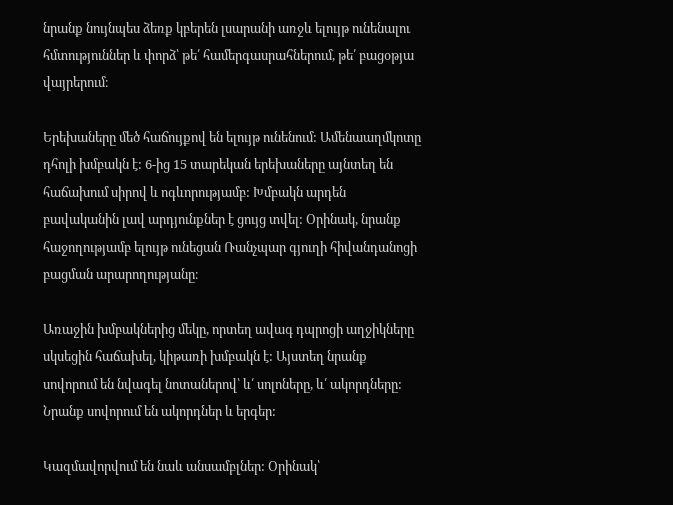նրանք նույնպես ձեռք կբերեն լսարանի առջև ելույթ ունենալու հմտություններ և փորձ՝ թե՛ համերգասրահներում, թե՛ բացօթյա վայրերում։

Երեխաները մեծ հաճույքով են ելույթ ունենում: Ամենաաղմկոտը դհոլի խմբակն է: 6-ից 15 տարեկան երեխաները այնտեղ են հաճախում սիրով և ոգևորությամբ: Խմբակն արդեն բավականին լավ արդյունքներ է ցույց տվել: Օրինակ, նրանք հաջողությամբ ելույթ ունեցան Ռանչպար գյուղի հիվանդանոցի բացման արարողությանը։

Առաջին խմբակներից մեկը, որտեղ ավագ դպրոցի աղջիկները սկսեցին հաճախել, կիթառի խմբակն է: Այստեղ նրանք սովորում են նվագել նոտաներով՝ և՛ սոլոները, և՛ ակորդները: Նրանք սովորում են ակորդներ և երգեր:

Կազմավորվում են նաև անսամբլներ: Օրինակ՝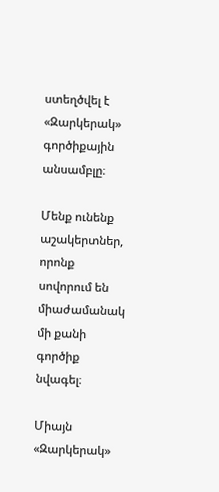ստեղծվել է «Զարկերակ» գործիքային անսամբլը։

Մենք ունենք աշակերտներ, որոնք սովորում են միաժամանակ մի քանի գործիք նվագել։

Միայն «Զարկերակ»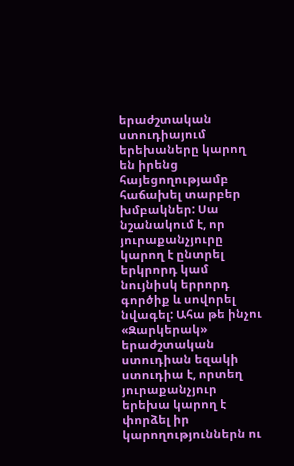երաժշտական ստուդիայում երեխաները կարող են իրենց հայեցողությամբ հաճախել տարբեր խմբակներ: Սա նշանակում է, որ յուրաքանչյուրը կարող է ընտրել երկրորդ կամ նույնիսկ երրորդ գործիք և սովորել նվագել: Ահա թե ինչու «Զարկերակ» երաժշտական ստուդիան եզակի ստուդիա է, որտեղ յուրաքանչյուր երեխա կարող է փորձել իր կարողություններն ու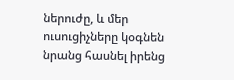ներուժը, և մեր ուսուցիչները կօգնեն նրանց հասնել իրենց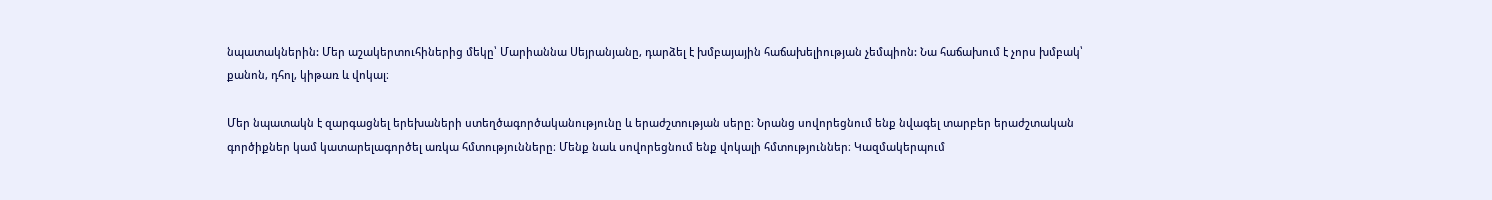նպատակներին: Մեր աշակերտուհիներից մեկը՝ Մարիաննա Սեյրանյանը, դարձել է խմբայային հաճախելիության չեմպիոն: Նա հաճախում է չորս խմբակ՝ քանոն, դհոլ, կիթառ և վոկալ։

Մեր նպատակն է զարգացնել երեխաների ստեղծագործականությունը և երաժշտության սերը։ Նրանց սովորեցնում ենք նվագել տարբեր երաժշտական գործիքներ կամ կատարելագործել առկա հմտությունները։ Մենք նաև սովորեցնում ենք վոկալի հմտություններ։ Կազմակերպում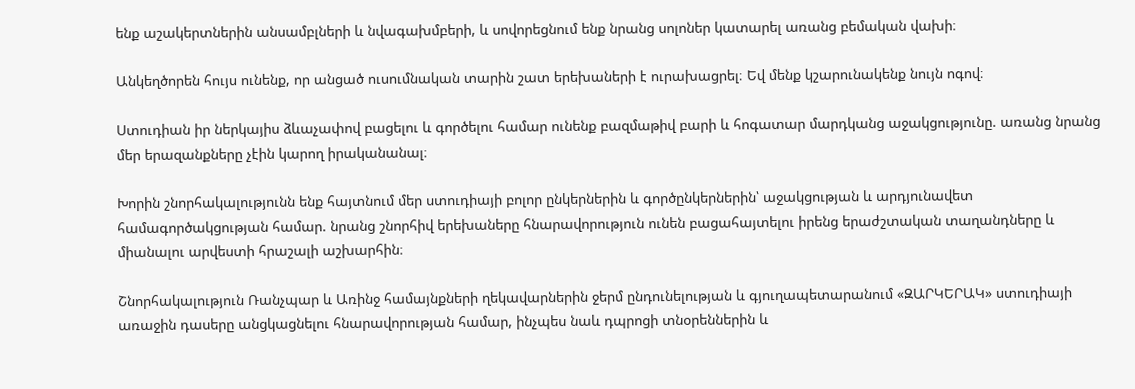ենք աշակերտներին անսամբլների և նվագախմբերի, և սովորեցնում ենք նրանց սոլոներ կատարել առանց բեմական վախի։

Անկեղծորեն հույս ունենք, որ անցած ուսումնական տարին շատ երեխաների է ուրախացրել։ Եվ մենք կշարունակենք նույն ոգով։

Ստուդիան իր ներկայիս ձևաչափով բացելու և գործելու համար ունենք բազմաթիվ բարի և հոգատար մարդկանց աջակցությունը. առանց նրանց մեր երազանքները չէին կարող իրականանալ։

Խորին շնորհակալությունն ենք հայտնում մեր ստուդիայի բոլոր ընկերներին և գործընկերներին՝ աջակցության և արդյունավետ համագործակցության համար. նրանց շնորհիվ երեխաները հնարավորություն ունեն բացահայտելու իրենց երաժշտական տաղանդները և միանալու արվեստի հրաշալի աշխարհին։

Շնորհակալություն Ռանչպար և Առինջ համայնքների ղեկավարներին ջերմ ընդունելության և գյուղապետարանում «ԶԱՐԿԵՐԱԿ» ստուդիայի առաջին դասերը անցկացնելու հնարավորության համար, ինչպես նաև դպրոցի տնօրեններին և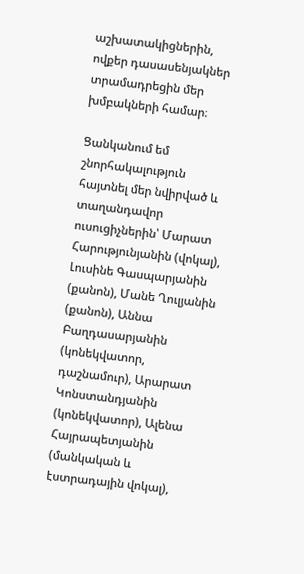աշխատակիցներին, ովքեր դասասենյակներ տրամադրեցին մեր խմբակների համար։

Ցանկանում եմ շնորհակալություն հայտնել մեր նվիրված և տաղանդավոր ուսուցիչներին՝ Մարատ Հարությունյանին (վոկալ), Լուսինե Գասպարյանին (քանոն), Մանե Ղուլյանին (քանոն), Աննա Բաղդասարյանին (կոնեկվատոր, դաշնամուր), Արարատ Կոնստանդյանին (կոնեկվատոր), Ալենա Հայրապետյանին (մանկական և էստրադային վոկալ),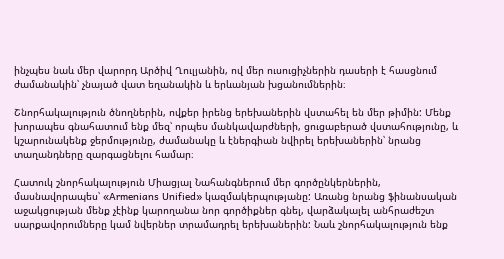ինչպես նաև մեր վարորդ Արծիվ Ղուլյանին, ով մեր ուսուցիչներին դասերի է հասցնում ժամանակին՝ չնայած վատ եղանակին և երևանյան խցանումներին։

Շնորհակալություն ծնողներին, ովքեր իրենց երեխաներին վստահել են մեր թիմին: Մենք խորապես գնահատում ենք մեզ՝ որպես մանկավարժների, ցուցաբերած վստահությունը, և կշարունակենք ջերմությունը, ժամանակը և էներգիան նվիրել երեխաներին՝ նրանց տաղանդները զարգացնելու համար։

Հատուկ շնորհակալություն Միացյալ Նահանգներում մեր գործընկերներին, մասնավորապես՝ «Armenians Unified» կազմակերպությանը: Առանց նրանց ֆինանսական աջակցության մենք չէինք կարողանա նոր գործիքներ գնել, վարձակալել անհրաժեշտ սարքավորումները կամ նվերներ տրամադրել երեխաներին: Նաև շնորհակալություն ենք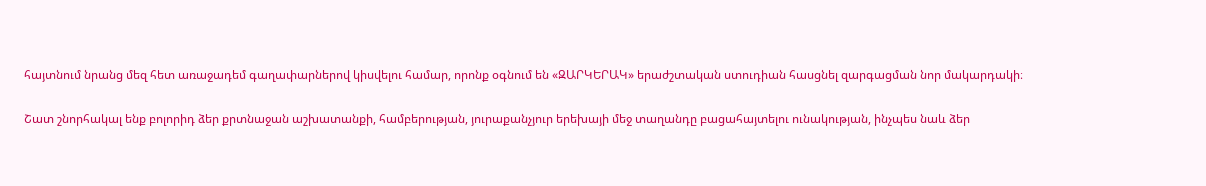հայտնում նրանց մեզ հետ առաջադեմ գաղափարներով կիսվելու համար, որոնք օգնում են «ԶԱՐԿԵՐԱԿ» երաժշտական ստուդիան հասցնել զարգացման նոր մակարդակի։

Շատ շնորհակալ ենք բոլորիդ ձեր քրտնաջան աշխատանքի, համբերության, յուրաքանչյուր երեխայի մեջ տաղանդը բացահայտելու ունակության, ինչպես նաև ձեր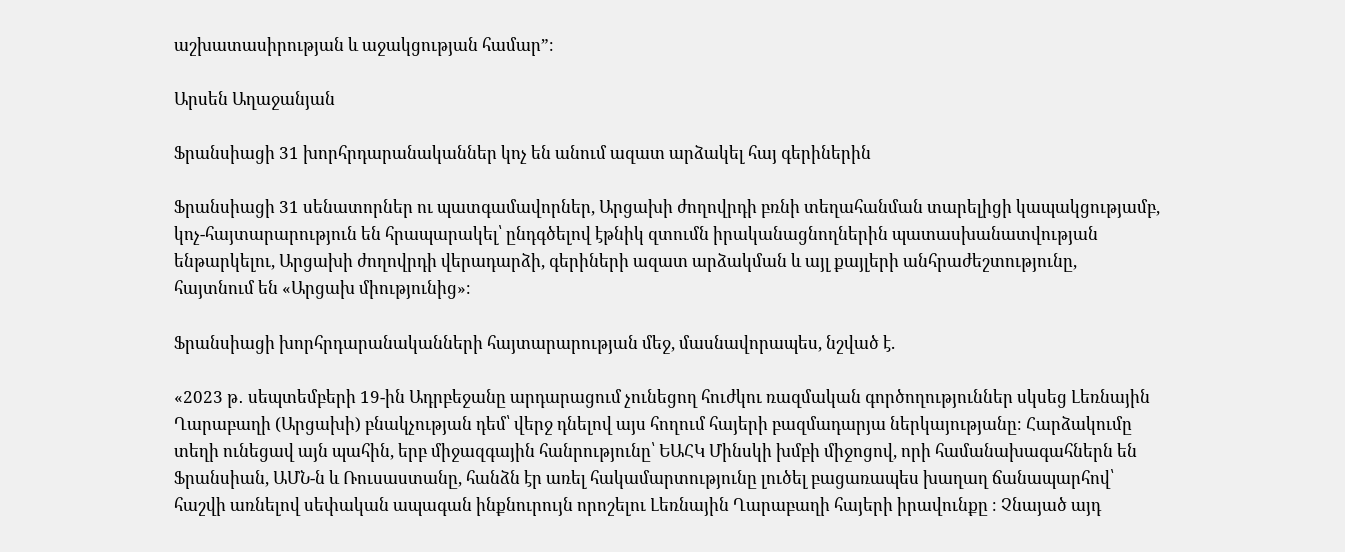աշխատասիրության և աջակցության համար”։

Արսեն Աղաջանյան

Ֆրանսիացի 31 խորհրդարանականներ կոչ են անում ազատ արձակել հայ գերիներին

Ֆրանսիացի 31 սենատորներ ու պատգամավորներ, Արցախի ժողովրդի բռնի տեղահանման տարելիցի կապակցությամբ, կոչ-հայտարարություն են հրապարակել՝ ընդգծելով էթնիկ զտումն իրականացնողներին պատասխանատվության ենթարկելու, Արցախի ժողովրդի վերադարձի, գերիների ազատ արձակման և այլ քայլերի անհրաժեշտությունը, հայտնում են «Արցախ միությունից»։

Ֆրանսիացի խորհրդարանականների հայտարարության մեջ, մասնավորապես, նշված է.

«2023 թ․ սեպտեմբերի 19-ին Ադրբեջանը արդարացում չունեցող հուժկու ռազմական գործողություններ սկսեց Լեռնային Ղարաբաղի (Արցախի) բնակչության դեմ՝ վերջ դնելով այս հողում հայերի բազմադարյա ներկայությանը։ Հարձակումը տեղի ունեցավ այն պահին, երբ միջազգային հանրությունը՝ ԵԱՀԿ Մինսկի խմբի միջոցով, որի համանախագահներն են Ֆրանսիան, ԱՄՆ-ն և Ռուսաստանը, հանձն էր առել հակամարտությունը լուծել բացառապես խաղաղ ճանապարհով՝ հաշվի առնելով սեփական ապագան ինքնուրույն որոշելու Լեռնային Ղարաբաղի հայերի իրավունքը ։ Չնայած այդ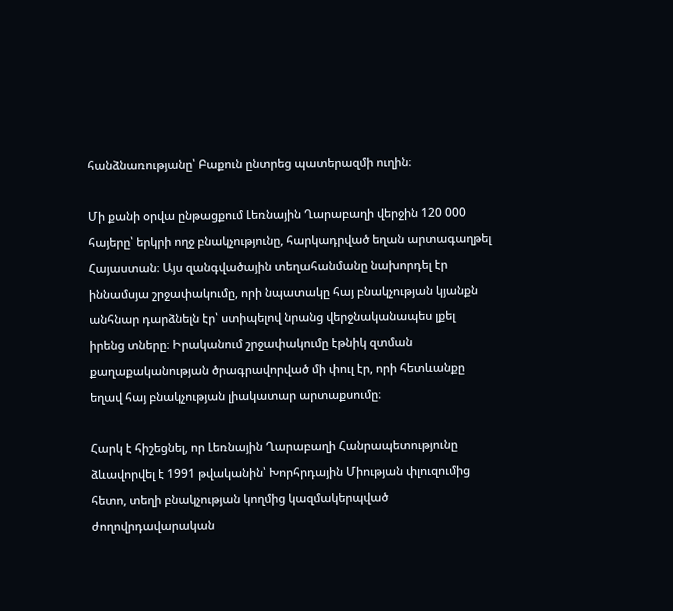հանձնառությանը՝ Բաքուն ընտրեց պատերազմի ուղին։

Մի քանի օրվա ընթացքում Լեռնային Ղարաբաղի վերջին 120 000 հայերը՝ երկրի ողջ բնակչությունը, հարկադրված եղան արտագաղթել Հայաստան։ Այս զանգվածային տեղահանմանը նախորդել էր իննամսյա շրջափակումը, որի նպատակը հայ բնակչության կյանքն անհնար դարձնելն էր՝ ստիպելով նրանց վերջնականապես լքել իրենց տները։ Իրականում շրջափակումը էթնիկ զտման քաղաքականության ծրագրավորված մի փուլ էր, որի հետևանքը եղավ հայ բնակչության լիակատար արտաքսումը։

Հարկ է հիշեցնել, որ Լեռնային Ղարաբաղի Հանրապետությունը ձևավորվել է 1991 թվականին՝ Խորհրդային Միության փլուզումից հետո, տեղի բնակչության կողմից կազմակերպված ժողովրդավարական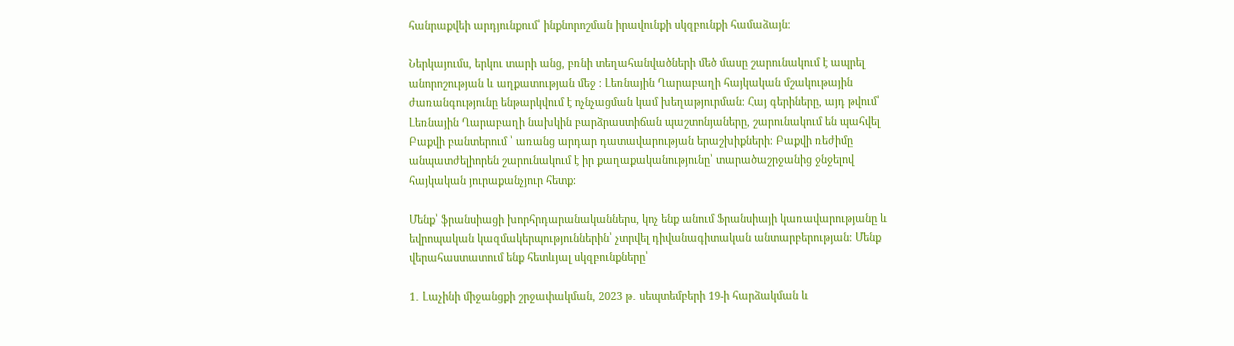հանրաքվեի արդյունքում՝ ինքնորոշման իրավունքի սկզբունքի համաձայն։

Ներկայումս, երկու տարի անց, բռնի տեղահանվածների մեծ մասը շարունակում է ապրել անորոշության և աղքատության մեջ ։ Լեռնային Ղարաբաղի հայկական մշակութային ժառանգությունը ենթարկվում է ոչնչացման կամ խեղաթյուրման։ Հայ գերիները, այդ թվում՝ Լեռնային Ղարաբաղի նախկին բարձրաստիճան պաշտոնյաները, շարունակում են պահվել Բաքվի բանտերում ՝ առանց արդար դատավարության երաշխիքների։ Բաքվի ռեժիմը անպատժելիորեն շարունակում է իր քաղաքականությունը՝ տարածաշրջանից ջնջելով հայկական յուրաքանչյուր հետք։

Մենք՝ ֆրանսիացի խորհրդարանականներս, կոչ ենք անում Ֆրանսիայի կառավարությանը և եվրոպական կազմակերպություններին՝ չտրվել դիվանագիտական անտարբերության։ Մենք վերահաստատում ենք հետևյալ սկզբունքները՝

1․ Լաչինի միջանցքի շրջափակման, 2023 թ․ սեպտեմբերի 19-ի հարձակման և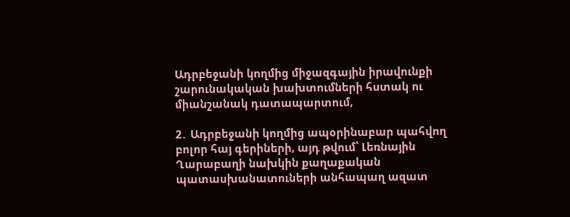Ադրբեջանի կողմից միջազգային իրավունքի շարունակական խախտումների հստակ ու միանշանակ դատապարտում,

2․ Ադրբեջանի կողմից ապօրինաբար պահվող բոլոր հայ գերիների, այդ թվում՝ Լեռնային Ղարաբաղի նախկին քաղաքական պատասխանատուների անհապաղ ազատ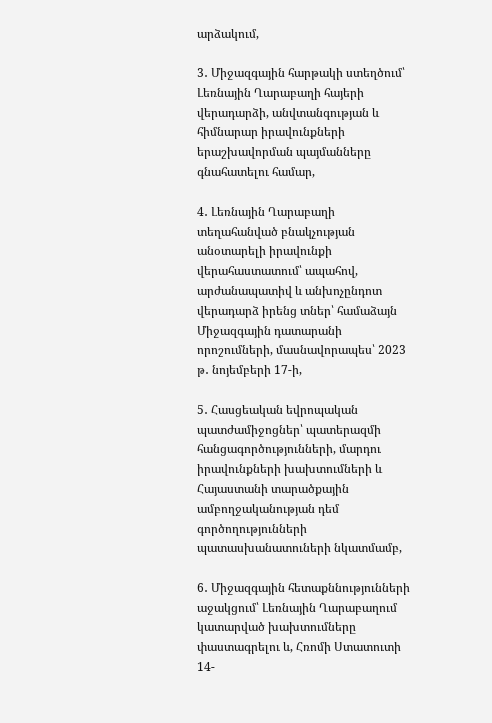արձակում,

3․ Միջազգային հարթակի ստեղծում՝ Լեռնային Ղարաբաղի հայերի վերադարձի, անվտանգության և հիմնարար իրավունքների երաշխավորման պայմանները գնահատելու համար,

4․ Լեռնային Ղարաբաղի տեղահանված բնակչության անօտարելի իրավունքի վերահաստատում՝ ապահով, արժանապատիվ և անխոչընդոտ վերադարձ իրենց տներ՝ համաձայն Միջազգային դատարանի որոշումների, մասնավորապես՝ 2023 թ․ նոյեմբերի 17-ի,

5․ Հասցեական եվրոպական պատժամիջոցներ՝ պատերազմի հանցագործությունների, մարդու իրավունքների խախտումների և Հայաստանի տարածքային ամբողջականության դեմ գործողությունների պատասխանատուների նկատմամբ,

6․ Միջազգային հետաքննությունների աջակցում՝ Լեռնային Ղարաբաղում կատարված խախտումները փաստագրելու և, Հռոմի Ստատուտի 14-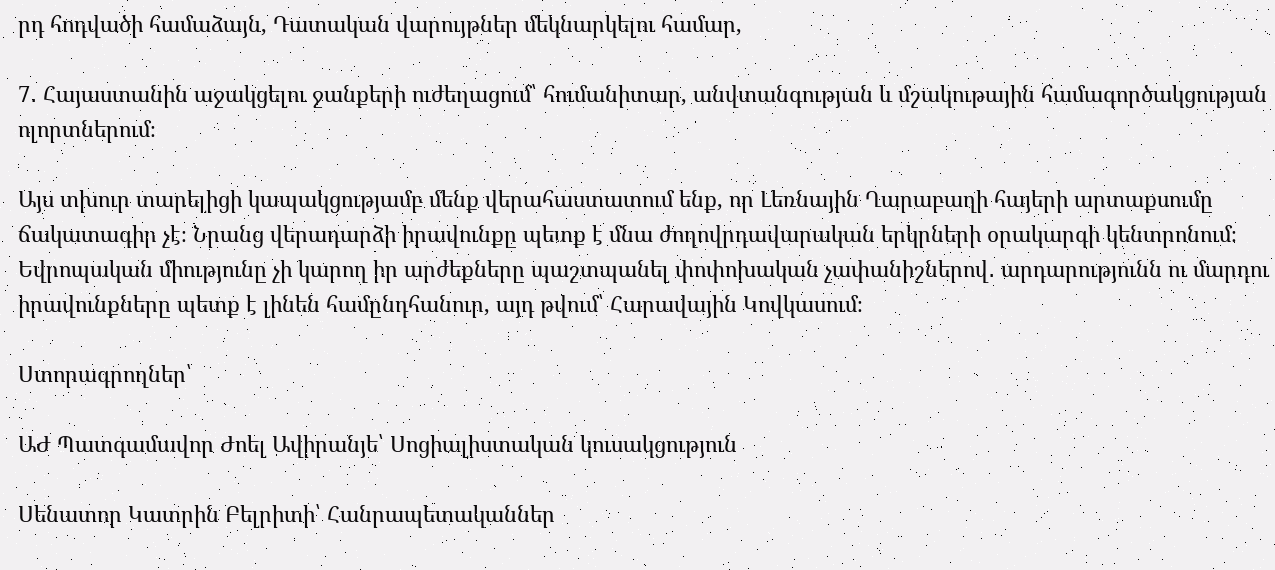րդ հոդվածի համաձայն, Դատական վարույթներ մեկնարկելու համար,

7․ Հայաստանին աջակցելու ջանքերի ուժեղացում՝ հումանիտար, անվտանգության և մշակութային համագործակցության ոլորտներում։

Այս տխուր տարելիցի կապակցությամբ մենք վերահաստատում ենք, որ Լեռնային Ղարաբաղի հայերի արտաքսումը ճակատագիր չէ։ Նրանց վերադարձի իրավունքը պետք է մնա ժողովրդավարական երկրների օրակարգի կենտրոնում։ Եվրոպական միությունը չի կարող իր արժեքները պաշտպանել փոփոխական չափանիշներով․ արդարությունն ու մարդու իրավունքները պետք է լինեն համընդհանուր, այդ թվում՝ Հարավային Կովկասում։

Ստորագրողներ՝

ԱԺ Պատգամավոր Ժոել Ավիրանյե՝ Սոցիալիստական կուսակցություն

Սենատոր Կատրին Բելրիտի՝ Հանրապետականներ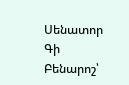Սենատոր Գի Բենարոշ՝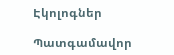Էկոլոգներ

Պատգամավոր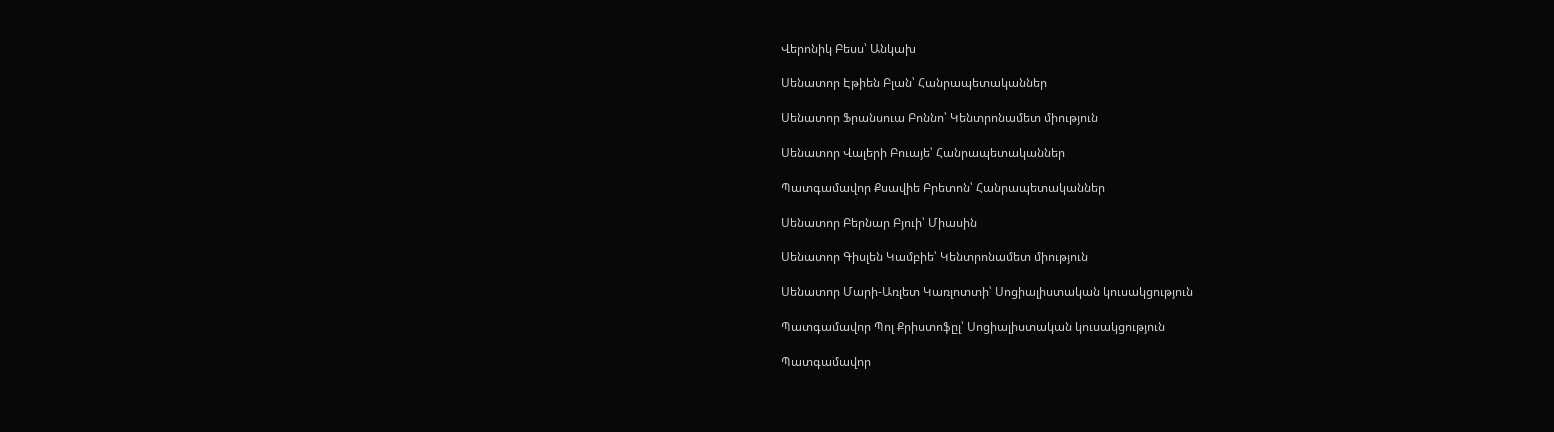Վերոնիկ Բեսս՝ Անկախ

Սենատոր Էթիեն Բլան՝ Հանրապետականներ

Սենատոր Ֆրանսուա Բոննո՝ Կենտրոնամետ միություն

Սենատոր Վալերի Բուայե՝ Հանրապետականներ

Պատգամավոր Քսավիե Բրետոն՝ Հանրապետականներ

Սենատոր Բերնար Բյուի՝ Միասին

Սենատոր Գիսլեն Կամբիե՝ Կենտրոնամետ միություն

Սենատոր Մարի-Առլետ Կառլոտտի՝ Սոցիալիստական կուսակցություն

Պատգամավոր Պոլ Քրիստոֆըլ՝ Սոցիալիստական կուսակցություն

Պատգամավոր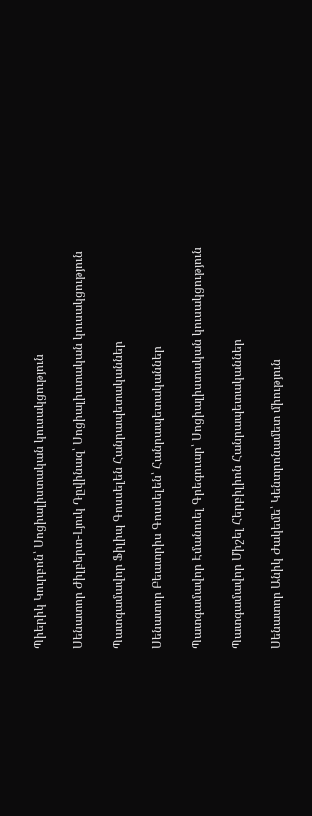Պիերիկ Կուրբոն՝ Սոցիալիստական կուսակցություն

Սենատոր Ժիլբերտ-Լյուկ Դըվինազ՝ Սոցիալիստական կուսակցություն

Պատգամավոր Ֆիլիպ Գոսսելեն Հանրապետականներ

Սենատոր Բեատրիս Գոսսելեն՝ Հանրապետականներ

Պատգամավոր Էմանուել Գրեգուար՝ Սոցիալիստական կուսակցություն

Պատգամավոր Միշել Հերբիլիոն Հանրապետականներ

Սենատոր Անիկ Ժակեմե՝ Կենտրոնամետ միություն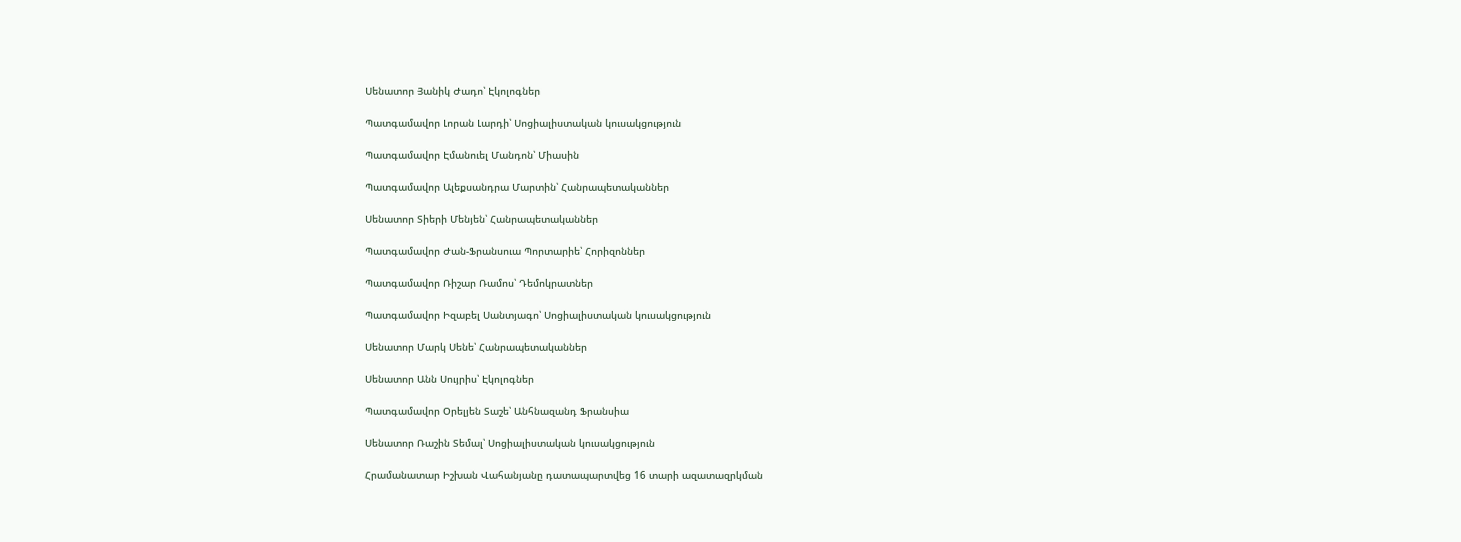Սենատոր Յանիկ Ժադո՝ Էկոլոգներ

Պատգամավոր Լորան Լարդի՝ Սոցիալիստական կուսակցություն

Պատգամավոր Էմանուել Մանդոն՝ Միասին

Պատգամավոր Ալեքսանդրա Մարտին՝ Հանրապետականներ

Սենատոր Տիերի Մենյեն՝ Հանրապետականներ

Պատգամավոր Ժան-Ֆրանսուա Պորտարիե՝ Հորիզոններ

Պատգամավոր Ռիշար Ռամոս՝ Դեմոկրատներ

Պատգամավոր Իզաբել Սանտյագո՝ Սոցիալիստական կուսակցություն

Սենատոր Մարկ Սենե՝ Հանրապետականներ

Սենատոր Անն Սույրիս՝ Էկոլոգներ

Պատգամավոր Օրելյեն Տաշե՝ Անհնազանդ Ֆրանսիա

Սենատոր Ռաշին Տեմալ՝ Սոցիալիստական կուսակցություն

Հրամանատար Իշխան Վահանյանը դատապարտվեց 16 տարի ազատազրկման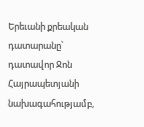Երեւանի քրեական դատարանը՝ դատավոր Ջոն Հայրապետյանի նախագահությամբ,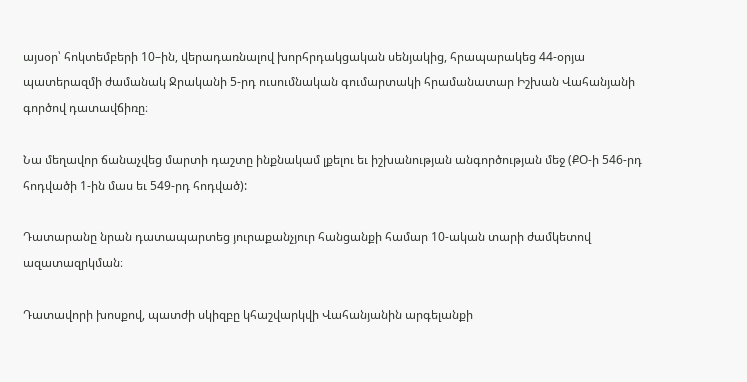այսօր՝ հոկտեմբերի 10–ին, վերադառնալով խորհրդակցական սենյակից, հրապարակեց 44-օրյա պատերազմի ժամանակ Ջրականի 5-րդ ուսումնական գումարտակի հրամանատար Իշխան Վահանյանի գործով դատավճիռը։

Նա մեղավոր ճանաչվեց մարտի դաշտը ինքնակամ լքելու եւ իշխանության անգործության մեջ (ՔՕ-ի 546-րդ հոդվածի 1-ին մաս եւ 549-րդ հոդված):

Դատարանը նրան դատապարտեց յուրաքանչյուր հանցանքի համար 10-ական տարի ժամկետով ազատազրկման։

Դատավորի խոսքով, պատժի սկիզբը կհաշվարկվի Վահանյանին արգելանքի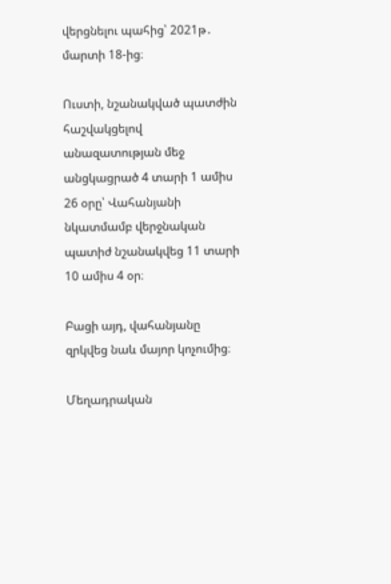վերցնելու պահից՝ 2021թ․ մարտի 18-ից։

Ուստի, նշանակված պատժին հաշվակցելով անազատության մեջ անցկացրած 4 տարի 1 ամիս 26 օրը՝ Վահանյանի նկատմամբ վերջնական պատիժ նշանակվեց 11 տարի 10 ամիս 4 օր։

Բացի այդ, վահանյանը զրկվեց նաև մայոր կոչումից։

Մեղադրական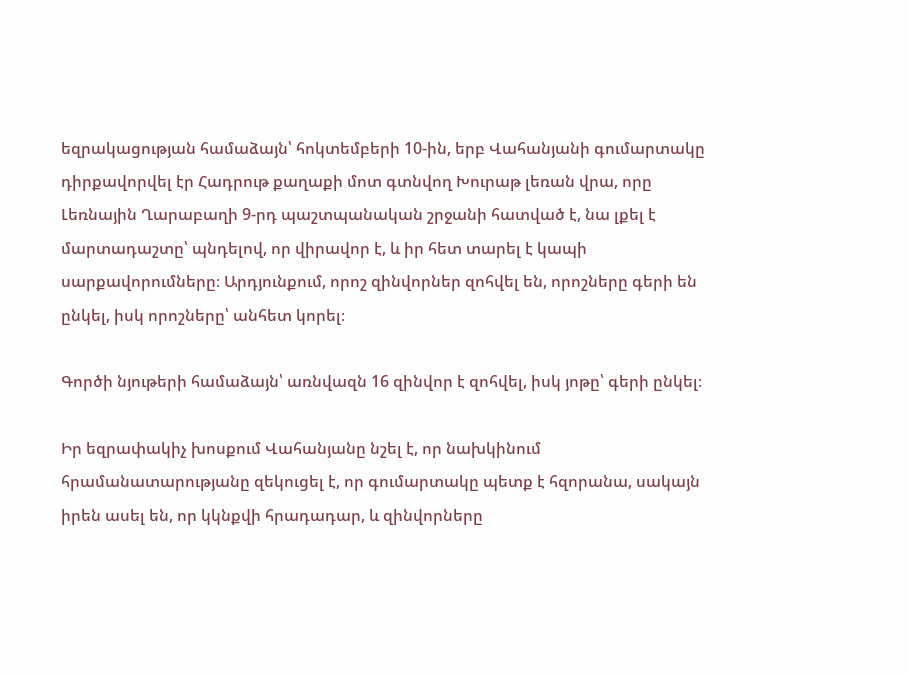եզրակացության համաձայն՝ հոկտեմբերի 10-ին, երբ Վահանյանի գումարտակը դիրքավորվել էր Հադրութ քաղաքի մոտ գտնվող Խուրաթ լեռան վրա, որը Լեռնային Ղարաբաղի 9-րդ պաշտպանական շրջանի հատված է, նա լքել է մարտադաշտը՝ պնդելով, որ վիրավոր է, և իր հետ տարել է կապի սարքավորումները։ Արդյունքում, որոշ զինվորներ զոհվել են, որոշները գերի են ընկել, իսկ որոշները՝ անհետ կորել։

Գործի նյութերի համաձայն՝ առնվազն 16 զինվոր է զոհվել, իսկ յոթը՝ գերի ընկել։

Իր եզրափակիչ խոսքում Վահանյանը նշել է, որ նախկինում հրամանատարությանը զեկուցել է, որ գումարտակը պետք է հզորանա, սակայն իրեն ասել են, որ կկնքվի հրադադար, և զինվորները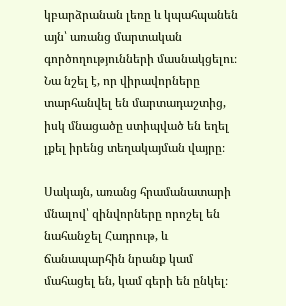կբարձրանան լեռը և կպահպանեն այն՝ առանց մարտական գործողությունների մասնակցելու։ Նա նշել է, որ վիրավորները տարհանվել են մարտադաշտից, իսկ մնացածը ստիպված են եղել լքել իրենց տեղակայման վայրը։

Սակայն, առանց հրամանատարի մնալով՝ զինվորները որոշել են նահանջել Հադրութ, և ճանապարհին նրանք կամ մահացել են, կամ գերի են ընկել։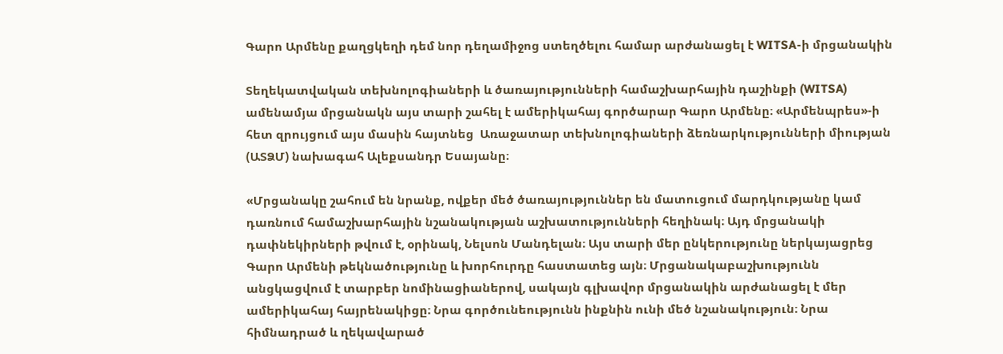Գարո Արմենը քաղցկեղի դեմ նոր դեղամիջոց ստեղծելու համար արժանացել է WITSA-ի մրցանակին

Տեղեկատվական տեխնոլոգիաների և ծառայությունների համաշխարհային դաշինքի (WITSA) ամենամյա մրցանակն այս տարի շահել է ամերիկահայ գործարար Գարո Արմենը։ «Արմենպրես»-ի հետ զրույցում այս մասին հայտնեց  Առաջատար տեխնոլոգիաների ձեռնարկությունների միության (ԱՏՁՄ) նախագահ Ալեքսանդր Եսայանը։

«Մրցանակը շահում են նրանք, ովքեր մեծ ծառայություններ են մատուցում մարդկությանը կամ դառնում համաշխարհային նշանակության աշխատությունների հեղինակ։ Այդ մրցանակի դափնեկիրների թվում է, օրինակ, Նելսոն Մանդելան։ Այս տարի մեր ընկերությունը ներկայացրեց Գարո Արմենի թեկնածությունը և խորհուրդը հաստատեց այն։ Մրցանակաբաշխությունն անցկացվում է տարբեր նոմինացիաներով, սակայն գլխավոր մրցանակին արժանացել է մեր ամերիկահայ հայրենակիցը։ Նրա գործունեությունն ինքնին ունի մեծ նշանակություն։ Նրա հիմնադրած և ղեկավարած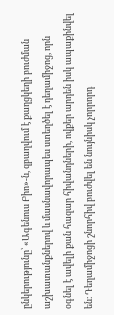ընկերությունը՝ «Ագենուս Բիո»-ն, զբաղվում է քաղցկեղի բուժման աշխատանքներով և մասնավորապես ստեղծել է դեղամիջոց, որն օգնել է ավելի քան հազար հիվանդների, ովքեր արդեն իսկ ապաքինվել են։ Դեղամիջոցի շնորհիվ բուժվել են նույնիսկ չորրորդ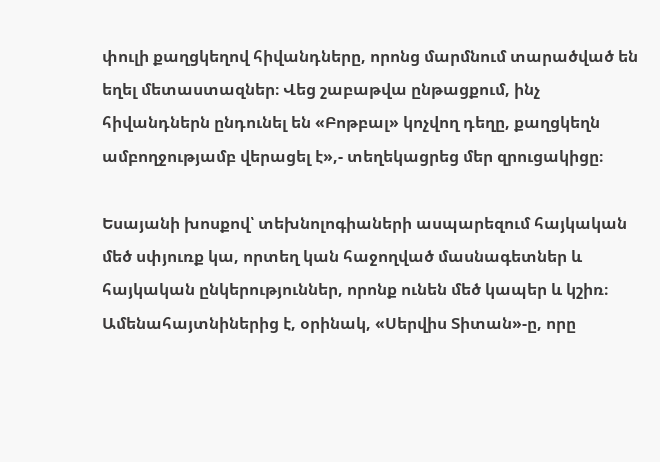փուլի քաղցկեղով հիվանդները, որոնց մարմնում տարածված են եղել մետաստազներ։ Վեց շաբաթվա ընթացքում, ինչ հիվանդներն ընդունել են «Բոթբալ» կոչվող դեղը, քաղցկեղն ամբողջությամբ վերացել է»,- տեղեկացրեց մեր զրուցակիցը։

Եսայանի խոսքով՝ տեխնոլոգիաների ասպարեզում հայկական մեծ սփյուռք կա, որտեղ կան հաջողված մասնագետներ և հայկական ընկերություններ, որոնք ունեն մեծ կապեր և կշիռ։ Ամենահայտնիներից է, օրինակ, «Սերվիս Տիտան»-ը, որը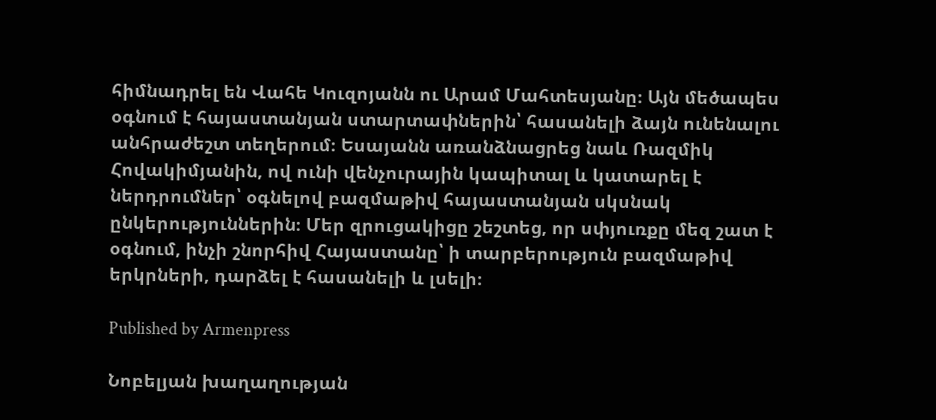հիմնադրել են Վահե Կուզոյանն ու Արամ Մահտեսյանը։ Այն մեծապես օգնում է հայաստանյան ստարտափներին՝ հասանելի ձայն ունենալու անհրաժեշտ տեղերում։ Եսայանն առանձնացրեց նաև Ռազմիկ Հովակիմյանին, ով ունի վենչուրային կապիտալ և կատարել է ներդրումներ՝ օգնելով բազմաթիվ հայաստանյան սկսնակ ընկերություններին։ Մեր զրուցակիցը շեշտեց, որ սփյուռքը մեզ շատ է օգնում, ինչի շնորհիվ Հայաստանը՝ ի տարբերություն բազմաթիվ երկրների, դարձել է հասանելի և լսելի։

Published by Armenpress

Նոբելյան խաղաղության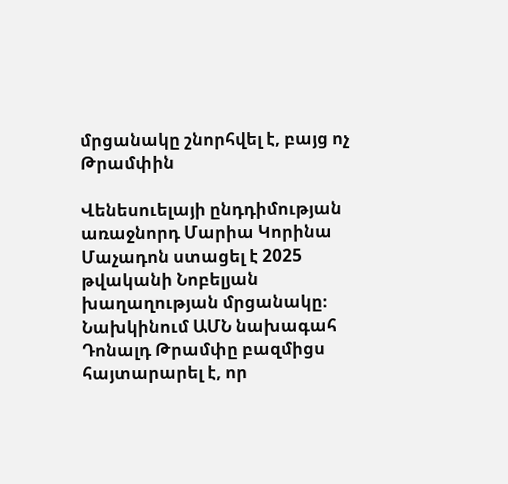մրցանակը շնորհվել է, բայց ոչ Թրամփին

Վենեսուելայի ընդդիմության առաջնորդ Մարիա Կորինա Մաչադոն ստացել է 2025 թվականի Նոբելյան խաղաղության մրցանակը։ Նախկինում ԱՄՆ նախագահ Դոնալդ Թրամփը բազմիցս հայտարարել է, որ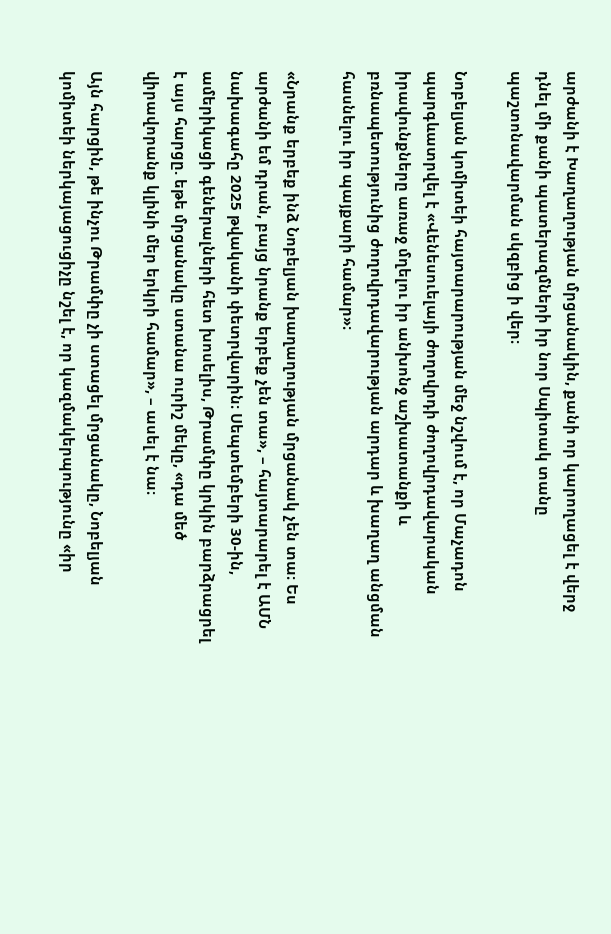արժանի է Խաղաղության մրցանակին, քանի որ կարողացել է վերջ դնել մի քանի պատերազմների իր նոր Սպիտակ տանը պաշտոնավարման սկզբից ի վեր։

Նոբելյան կոմիտեի հայտարարության մեջ նշվում է, որ Մաչադոն պարգևատրվել է «Վենեսուելայի ժողովրդի ժողովրդավարական իրավունքները առաջ մղելու իր անխոնջ աշխատանքի և բռնապետությունից ժողովրդավարության արդար և խաղաղ անցման հասնելու իր պայքարի համար»։

«Նրանք երբեք ինձ Նոբելյան խաղաղության մրցանակ չեն տա։ Ես արժանի եմ դրան, բայց նրանք երբեք չեն տա», – հայտարարել է ԱՄՆ նախագահը 2025 թվականի փետրվարին։ Սեպտեմբերի 30-ին, ամերիկացի գեներալների հետ խոսելիս, Թրամփը կրկին բարձրացրել է այս հարցը. եթե մրցանակը ստանա ուրիշ մեկը, «դա մեծ վիրավորանք կլինի մեր երկրի համար», – ասել է նա։

Այն հարցին, թե ինչու Թրամփը չի ստացել մրցանակը, Նոբելյան կոմիտեի ներկայացուցիչը նշել է, որ կազմակերպությունը «իր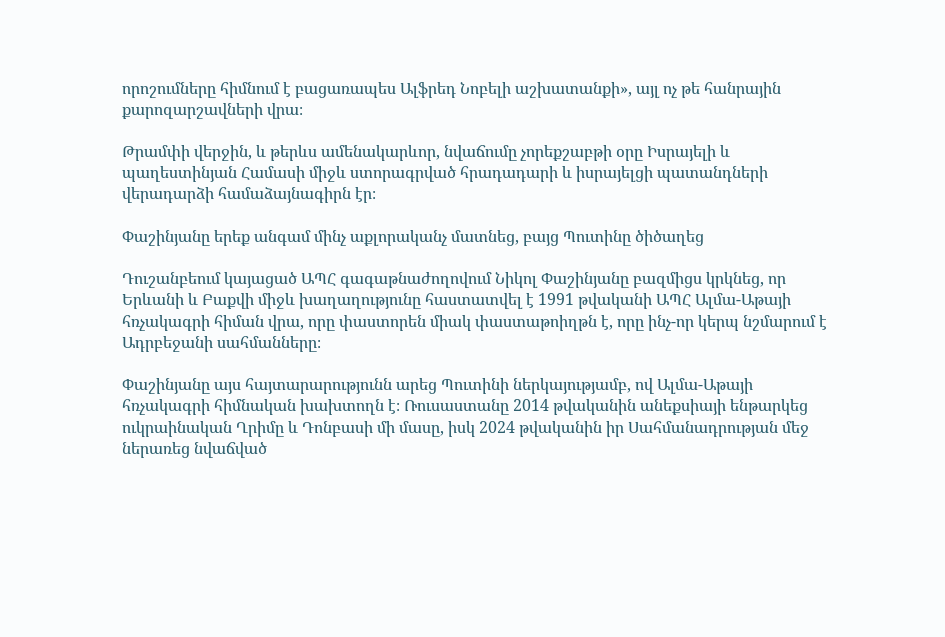որոշումները հիմնում է բացառապես Ալֆրեդ Նոբելի աշխատանքի», այլ ոչ թե հանրային քարոզարշավների վրա։

Թրամփի վերջին, և թերևս ամենակարևոր, նվաճումը չորեքշաբթի օրը Իսրայելի և պաղեստինյան Համասի միջև ստորագրված հրադադարի և իսրայելցի պատանդների վերադարձի համաձայնագիրն էր։

Փաշինյանը երեք անգամ մինչ աքլորականչ մատնեց, բայց Պուտինը ծիծաղեց

Դուշանբեում կայացած ԱՊՀ գագաթնաժողովում Նիկոլ Փաշինյանը բազմիցս կրկնեց, որ Երևանի և Բաքվի միջև խաղաղությունը հաստատվել է 1991 թվականի ԱՊՀ Ալմա-Աթայի հռչակագրի հիման վրա, որը փաստորեն միակ փաստաթոիղթն է, որը ինչ-որ կերպ նշմարում է Ադրբեջանի սահմանները։

Փաշինյանը այս հայտարարությունն արեց Պուտինի ներկայությամբ, ով Ալմա-Աթայի հռչակագրի հիմնական խախտողն է։ Ռուսաստանը 2014 թվականին անեքսիայի ենթարկեց ուկրաինական Ղրիմը և Դոնբասի մի մասը, իսկ 2024 թվականին իր Սահմանադրության մեջ ներառեց նվաճված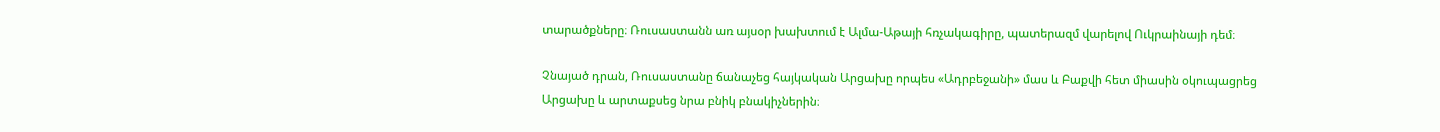տարածքները։ Ռուսաստանն առ այսօր խախտում է Ալմա-Աթայի հռչակագիրը, պատերազմ վարելով Ուկրաինայի դեմ։

Չնայած դրան, Ռուսաստանը ճանաչեց հայկական Արցախը որպես «Ադրբեջանի» մաս և Բաքվի հետ միասին օկուպացրեց Արցախը և արտաքսեց նրա բնիկ բնակիչներին։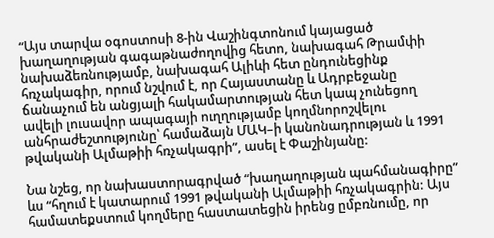“Այս տարվա օգոստոսի 8-ին Վաշինգտոնում կայացած խաղաղության գագաթնաժողովից հետո, նախագահ Թրամփի նախաձեռնությամբ, նախագահ Ալիևի հետ ընդունեցինք հռչակագիր, որում նշվում է, որ Հայաստանը և Ադրբեջանը ճանաչում են անցյալի հակամարտության հետ կապ չունեցող ավելի լուսավոր ապագայի ուղղությամբ կողմնորոշվելու անհրաժեշտությունը՝ համաձայն ՄԱԿ–ի կանոնադրության և 1991 թվականի Ալմաթիի հռչակագրի”, ասել է Փաշինյանը:

Նա նշեց, որ նախաստորագրված “խաղաղության պահմանագիրը” ևս “հղում է կատարում 1991 թվականի Ալմաթիի հռչակագրին: Այս համատեքստում կողմերը հաստատեցին իրենց ըմբռնումը, որ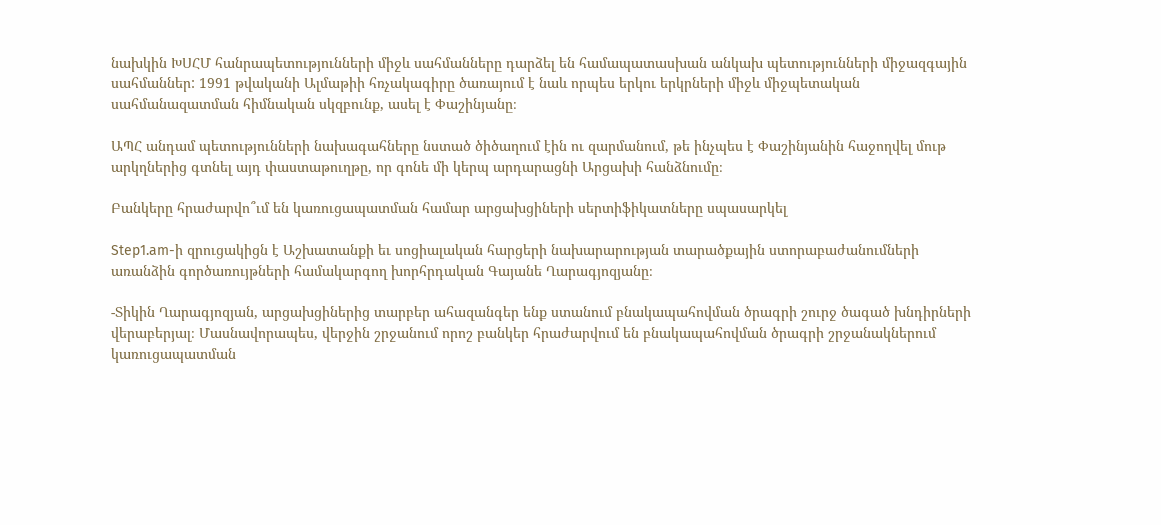նախկին ԽՍՀՄ հանրապետությունների միջև սահմանները դարձել են համապատասխան անկախ պետությունների միջազգային սահմաններ: 1991 թվականի Ալմաթիի հռչակագիրը ծառայում է նաև որպես երկու երկրների միջև միջպետական սահմանազատման հիմնական սկզբունք, ասել է Փաշինյանը։

ԱՊՀ անդամ պետությունների նախագահները նստած ծիծաղում էին ու զարմանում, թե ինչպես է Փաշինյանին հաջողվել մութ արկղներից գտնել այդ փաստաթուղթը, որ գոնե մի կերպ արդարացնի Արցախի հանձնումը։

Բանկերը հրաժարվո՞ւմ են կառուցապատման համար արցախցիների սերտիֆիկատները սպասարկել

Step1.am-ի զրուցակիցն է Աշխատանքի եւ սոցիալական հարցերի նախարարության տարածքային ստորաբաժանումների առանձին գործառույթների համակարգող խորհրդական Գայանե Ղարագյոզյանը։

-Տիկին Ղարագյոզյան, արցախցիներից տարբեր ահազանգեր ենք ստանում բնակապահովման ծրագրի շուրջ ծագած խնդիրների վերաբերյալ։ Մասնավորապես, վերջին շրջանում որոշ բանկեր հրաժարվում են բնակապահովման ծրագրի շրջանակներում կառուցապատման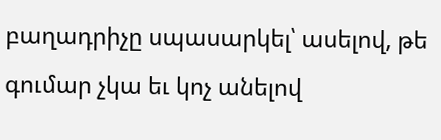բաղադրիչը սպասարկել՝ ասելով, թե գումար չկա եւ կոչ անելով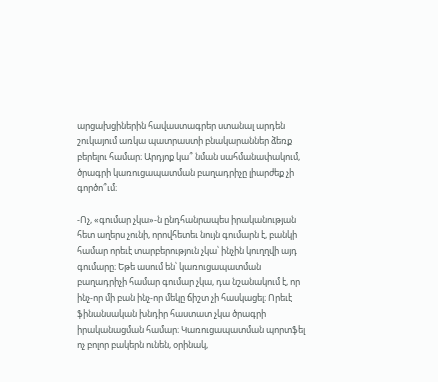արցախցիներին հավաստագրեր ստանալ արդեն շուկայում առկա պատրաստի բնակարաններ ձեռք բերելու համար։ Արդյոք կա՞ նման սահմանափակում, ծրագրի կառուցապատման բաղադրիչը լիարժեք չի գործո՞ւմ։

-Ոչ, «գումար չկա»-ն ընդհանրապես իրականության հետ աղերս չունի, որովհետեւ նույն գումարն է, բանկի համար որեւէ տարբերություն չկա՝ ինչին կուղղվի այդ գումարը։ Եթե ասում են՝ կառուցապատման բաղադրիչի համար գումար չկա, դա նշանակում է, որ ինչ-որ մի բան ինչ-որ մեկը ճիշտ չի հասկացել։ Որեւէ ֆինանսական խնդիր հաստատ չկա ծրագրի իրականացման համար։ Կառուցապատման պորտֆել ոչ բոլոր բակերն ունեն, օրինակ,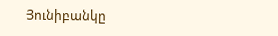Յունիբանկը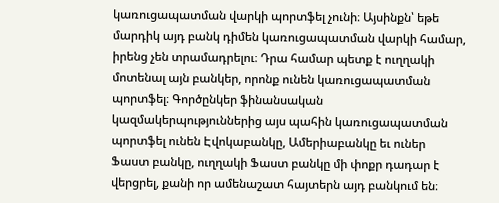կառուցապատման վարկի պորտֆել չունի։ Այսինքն՝ եթե մարդիկ այդ բանկ դիմեն կառուցապատման վարկի համար, իրենց չեն տրամադրելու։ Դրա համար պետք է ուղղակի մոտենալ այն բանկեր, որոնք ունեն կառուցապատման պորտֆել։ Գործընկեր ֆինանսական կազմակերպություններից այս պահին կառուցապատման պորտֆել ունեն Էվոկաբանկը, Ամերիաբանկը եւ ուներ Ֆաստ բանկը, ուղղակի Ֆաստ բանկը մի փոքր դադար է վերցրել, քանի որ ամենաշատ հայտերն այդ բանկում են։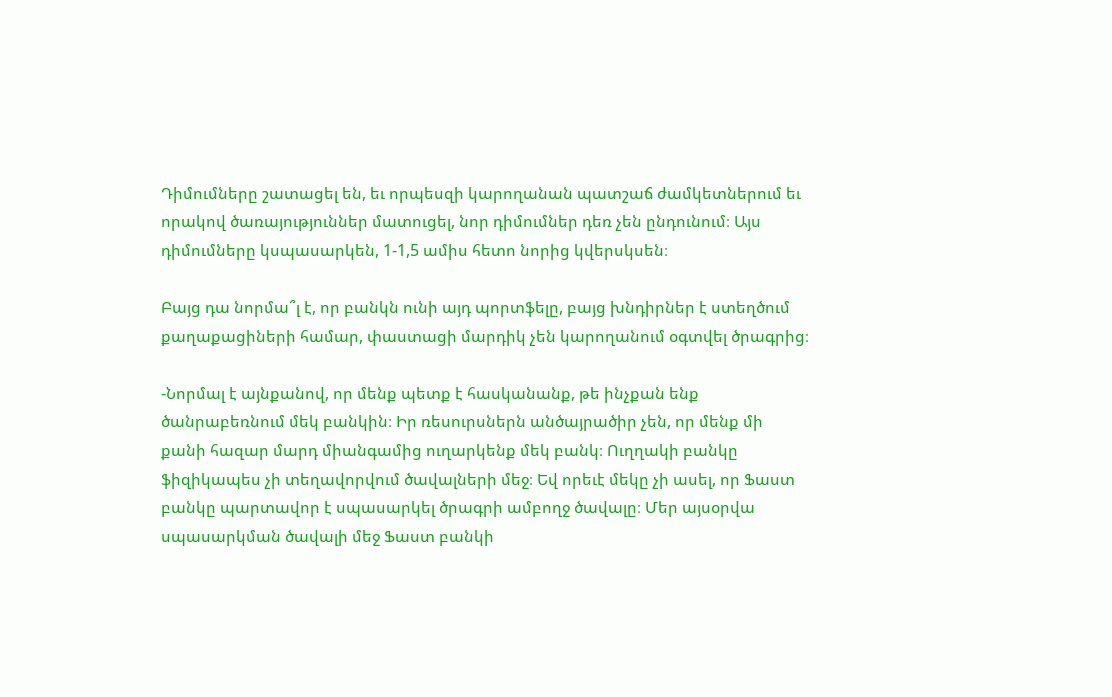Դիմումները շատացել են, եւ որպեսզի կարողանան պատշաճ ժամկետներում եւ որակով ծառայություններ մատուցել, նոր դիմումներ դեռ չեն ընդունում։ Այս դիմումները կսպասարկեն, 1-1,5 ամիս հետո նորից կվերսկսեն։

Բայց դա նորմա՞լ է, որ բանկն ունի այդ պորտֆելը, բայց խնդիրներ է ստեղծում քաղաքացիների համար, փաստացի մարդիկ չեն կարողանում օգտվել ծրագրից։

-Նորմալ է այնքանով, որ մենք պետք է հասկանանք, թե ինչքան ենք ծանրաբեռնում մեկ բանկին։ Իր ռեսուրսներն անծայրածիր չեն, որ մենք մի քանի հազար մարդ միանգամից ուղարկենք մեկ բանկ։ Ուղղակի բանկը ֆիզիկապես չի տեղավորվում ծավալների մեջ։ Եվ որեւէ մեկը չի ասել, որ Ֆաստ բանկը պարտավոր է սպասարկել ծրագրի ամբողջ ծավալը։ Մեր այսօրվա սպասարկման ծավալի մեջ Ֆաստ բանկի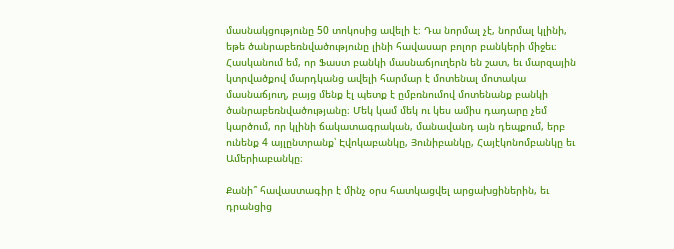մասնակցությունը 50 տոկոսից ավելի է։ Դա նորմալ չէ, նորմալ կլինի, եթե ծանրաբեռնվածությունը լինի հավասար բոլոր բանկերի միջեւ։ Հասկանում եմ, որ Ֆաստ բանկի մասնաճյուղերն են շատ, եւ մարզային կտրվածքով մարդկանց ավելի հարմար է մոտենալ մոտակա մասնաճյուղ, բայց մենք էլ պետք է ըմբռնումով մոտենանք բանկի ծանրաբեռնվածությանը։ Մեկ կամ մեկ ու կես ամիս դադարը չեմ կարծում, որ կլինի ճակատագրական, մանավանդ այն դեպքում, երբ ունենք 4 այլընտրանք՝ Էվոկաբանկը, Յունիբանկը, Հայէկոնոմբանկը եւ Ամերիաբանկը։

Քանի՞ հավաստագիր է մինչ օրս հատկացվել արցախցիներին, եւ դրանցից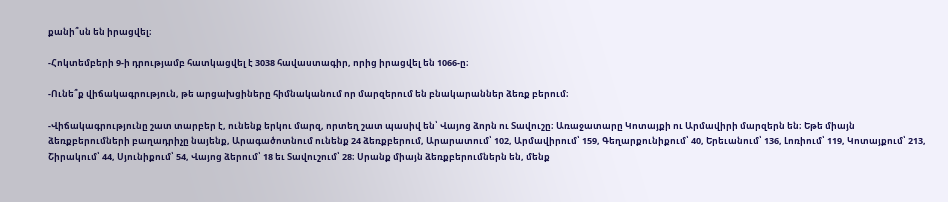քանի՞սն են իրացվել։

-Հոկտեմբերի 9-ի դրությամբ հատկացվել է 3038 հավաստագիր, որից իրացվել են 1066-ը։

-Ունե՞ք վիճակագրություն, թե արցախցիները հիմնականում որ մարզերում են բնակարաններ ձեռք բերում։

-Վիճակագրությունը շատ տարբեր է, ունենք երկու մարզ, որտեղ շատ պասիվ են՝ Վայոց ձորն ու Տավուշը։ Առաջատարը Կոտայքի ու Արմավիրի մարզերն են։ Եթե միայն ձեռքբերումների բաղադրիչը նայենք, Արագածոտնում ունենք 24 ձեռքբերում, Արարատում՝ 102, Արմավիրում՝ 159, Գեղարքունիքում՝ 40, Երեւանում՝ 136, Լոռիում՝ 119, Կոտայքում՝ 213, Շիրակում՝ 44, Սյունիքում՝ 54, Վայոց ձերում՝ 18 եւ Տավուշում՝ 28։ Սրանք միայն ձեռքբերումներն են, մենք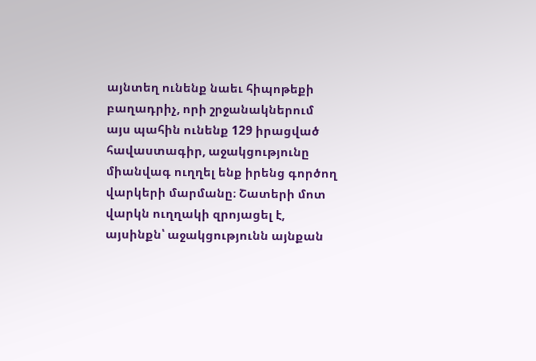այնտեղ ունենք նաեւ հիպոթեքի բաղադրիչ, որի շրջանակներում այս պահին ունենք 129 իրացված հավաստագիր, աջակցությունը միանվագ ուղղել ենք իրենց գործող վարկերի մարմանը։ Շատերի մոտ վարկն ուղղակի զրոյացել է, այսինքն՝ աջակցությունն այնքան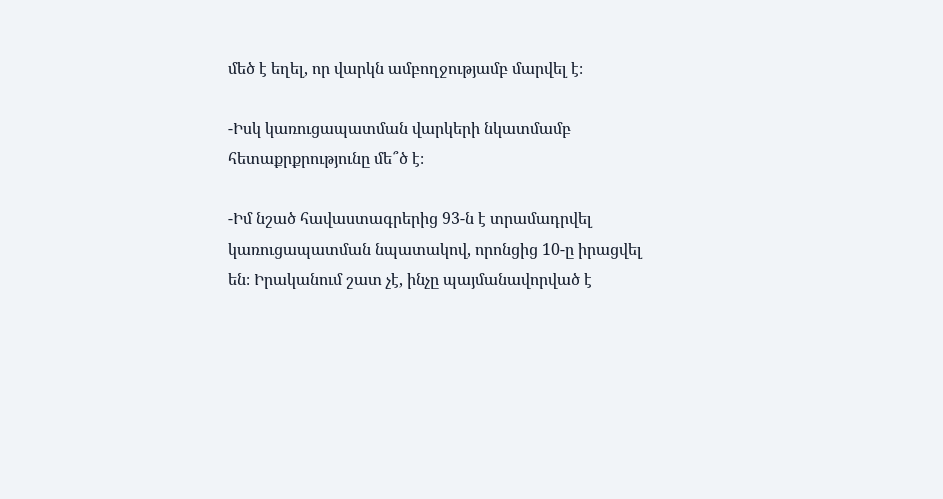մեծ է եղել, որ վարկն ամբողջությամբ մարվել է։

-Իսկ կառուցապատման վարկերի նկատմամբ հետաքրքրությունը մե՞ծ է։

-Իմ նշած հավաստագրերից 93-ն է տրամադրվել կառուցապատման նպատակով, որոնցից 10-ը իրացվել են։ Իրականում շատ չէ, ինչը պայմանավորված է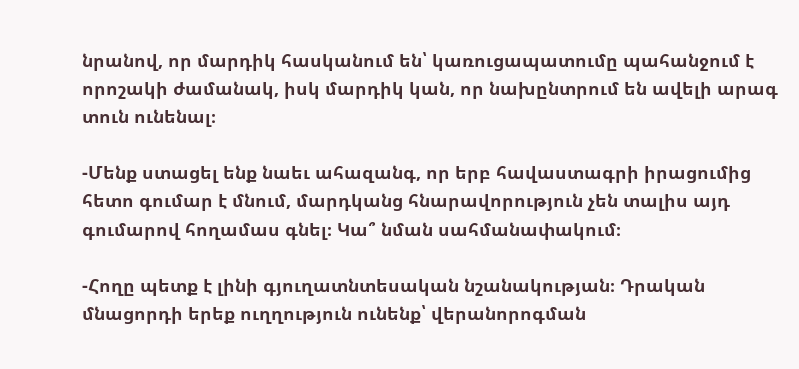նրանով, որ մարդիկ հասկանում են՝ կառուցապատումը պահանջում է որոշակի ժամանակ, իսկ մարդիկ կան, որ նախընտրում են ավելի արագ տուն ունենալ։

-Մենք ստացել ենք նաեւ ահազանգ, որ երբ հավաստագրի իրացումից հետո գումար է մնում, մարդկանց հնարավորություն չեն տալիս այդ գումարով հողամաս գնել։ Կա՞ նման սահմանափակում։

-Հողը պետք է լինի գյուղատնտեսական նշանակության։ Դրական մնացորդի երեք ուղղություն ունենք՝ վերանորոգման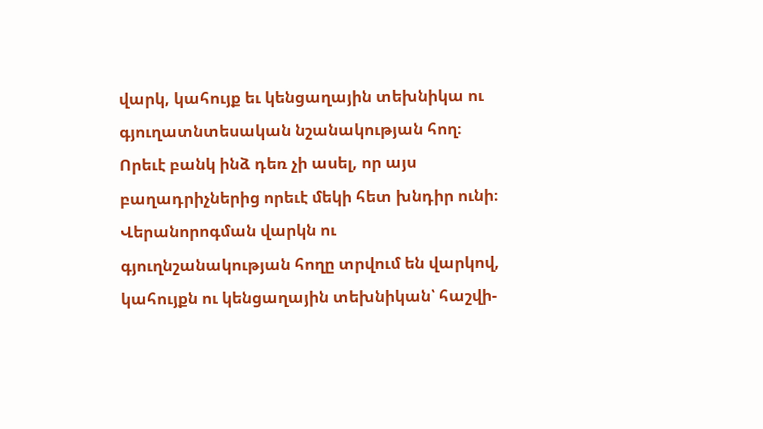վարկ, կահույք եւ կենցաղային տեխնիկա ու գյուղատնտեսական նշանակության հող։ Որեւէ բանկ ինձ դեռ չի ասել, որ այս բաղադրիչներից որեւէ մեկի հետ խնդիր ունի։ Վերանորոգման վարկն ու գյուղնշանակության հողը տրվում են վարկով, կահույքն ու կենցաղային տեխնիկան՝ հաշվի-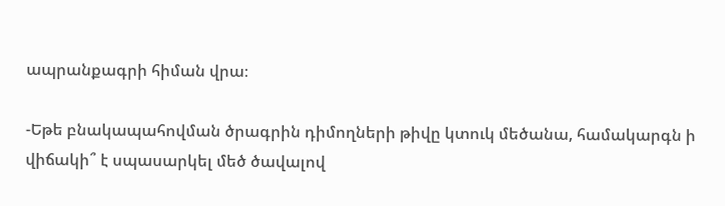ապրանքագրի հիման վրա։

-Եթե բնակապահովման ծրագրին դիմողների թիվը կտուկ մեծանա, համակարգն ի վիճակի՞ է սպասարկել մեծ ծավալով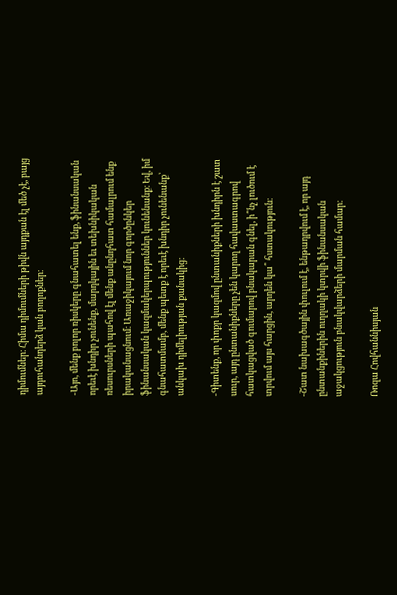դիմումներ։ Հիմա դիմումների թիվն այդքան էլ մեծ չէ, բայց այդուհանդերձ կան բողոքներ։

-Այո, մենք բոլոր ռիսկերը գնահատել ենք, ֆինանսական որեւէ խնդիր չունենք, մարդկային եւ տեխնիկական ռեսուրսների պահով էլ մենք անընդհատ համալրում ենք իրականացնում։ Առաջիկայում նոր գործընկեր ֆինանսական կազմակերպություններ կունենանք։ Եվ, իմ գնահատմամբ, մենք պետք է որեւէ խնդիր չունենանք՝ անկախ դիմելիության քանակից։

-Գիտենք, որ փոքր կազմով ընտանիքների խնդիրն է շատ սուր, այդ ընտանիքները չեն կարող հավաստագրով հատկացված գումարով բնակարան գնել, ի՞նչ լուծում է տրվում այս հարցին, արդեն կա՞ հստակություն։

-Շատ նախագծային փուլում է, ենթադրվում է, որ այդ ընտանքիներին ուղղակի կտրվի ֆինանսական աջակցություն բնակվարձերի մարման համար։

Ռոզա Հովհաննիսյան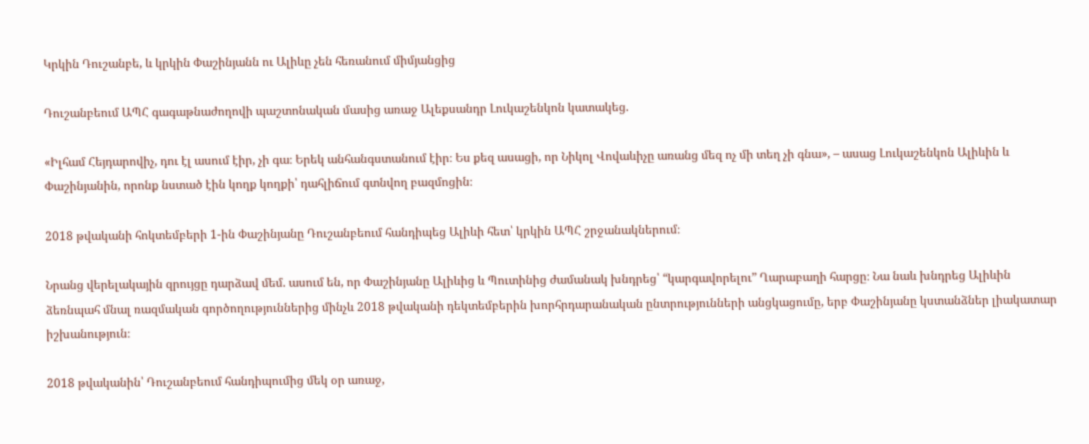Կրկին Դուշանբե, և կրկին Փաշինյանն ու Ալիևը չեն հեռանում միմյանցից

Դուշանբեում ԱՊՀ գագաթնաժողովի պաշտոնական մասից առաջ Ալեքսանդր Լուկաշենկոն կատակեց.

«Իլհամ Հեյդարովիչ, դու էլ ասում էիր, չի գա։ Երեկ անհանգստանում էիր։ Ես քեզ ասացի, որ Նիկոլ Վովաևիչը առանց մեզ ոչ մի տեղ չի գնա», – ասաց Լուկաշենկոն Ալիևին և Փաշինյանին, որոնք նստած էին կողք կողքի՝ դահլիճում գտնվող բազմոցին։

2018 թվականի հոկտեմբերի 1-ին Փաշինյանը Դուշանբեում հանդիպեց Ալիևի հետ՝ կրկին ԱՊՀ շրջանակներում։

Նրանց վերելակային զրույցը դարձավ մեմ. ասում են, որ Փաշինյանը Ալիևից և Պուտինից ժամանակ խնդրեց՝ “կարգավորելու” Ղարաբաղի հարցը։ Նա նաև խնդրեց Ալիևին ձեռնպահ մնալ ռազմական գործողություններից մինչև 2018 թվականի դեկտեմբերին խորհրդարանական ընտրությունների անցկացումը, երբ Փաշինյանը կստանձներ լիակատար իշխանություն։

2018 թվականին՝ Դուշանբեում հանդիպումից մեկ օր առաջ,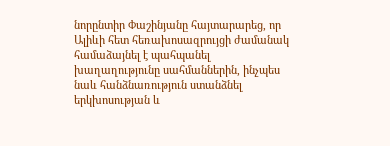նորընտիր Փաշինյանը հայտարարեց, որ Ալիևի հետ հեռախոսազրույցի ժամանակ համաձայնել է պահպանել խաղաղությունը սահմաններին, ինչպես նաև հանձնառություն ստանձնել երկխոսության և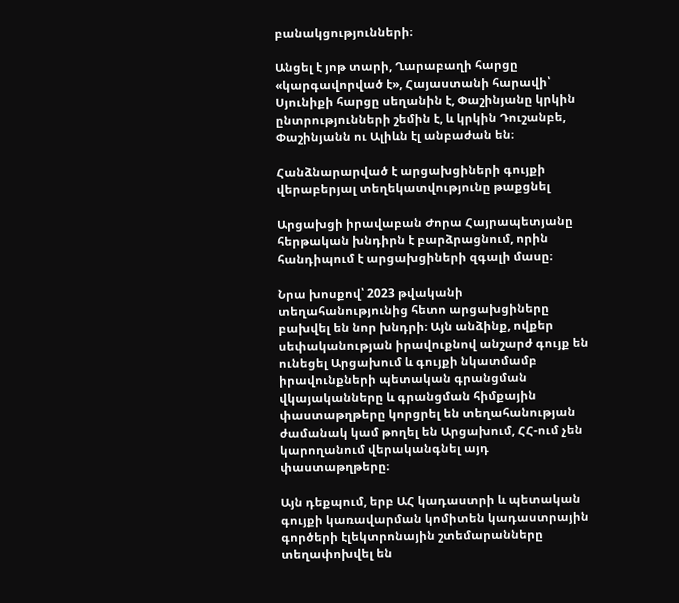բանակցությունների։

Անցել է յոթ տարի, Ղարաբաղի հարցը «կարգավորված է», Հայաստանի հարավի՝ Սյունիքի հարցը սեղանին է, Փաշինյանը կրկին ընտրությունների շեմին է, և կրկին Դուշանբե, Փաշինյանն ու Ալիևն էլ անբաժան են։

Հանձնարարված է արցախցիների գույքի վերաբերյալ տեղեկատվությունը թաքցնել

Արցախցի իրավաբան Ժորա Հայրապետյանը հերթական խնդիրն է բարձրացնում, որին հանդիպում է արցախցիների զգալի մասը։

Նրա խոսքով՝ 2023 թվականի տեղահանությունից հետո արցախցիները բախվել են նոր խնդրի։ Այն անձինք, ովքեր սեփականության իրավուքնով անշարժ գույք են ունեցել Արցախում և գույքի նկատմամբ իրավունքների պետական գրանցման վկայականները և գրանցման հիմքային փաստաթղթերը կորցրել են տեղահանության ժամանակ կամ թողել են Արցախում, ՀՀ-ում չեն կարողանում վերականգնել այդ փաստաթղթերը։

Այն դեքպում, երբ ԱՀ կադաստրի և պետական գույքի կառավարման կոմիտեն կադաստրային գործերի էլեկտրոնային շտեմարանները տեղափոխվել են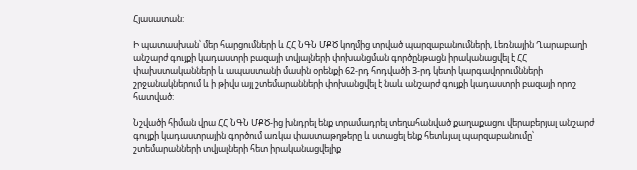Հյասատան:

Ի պատասխան՝ մեր հարցումների և ՀՀ ՆԳՆ ՄՔԾ կողմից տրված պարզաբանումների, Լեռնային Ղարաբաղի անշարժ գույքի կադաստրի բազայի տվյալների փոխանցման գործընթացն իրականացվել է ՀՀ փախստականների և ապաստանի մասին օրենքի 62-րդ հոդվածի 3-րդ կետի կարգավորումնների շրջանակներում և ի թիվս այլ շտեմարանների փոխանցվել է նաև անշարժ գույքի կադաստրի բազայի որոշ հատված:

Նշվածի հիման վրա ՀՀ ՆԳՆ ՄՔԾ-ից խնդրել ենք տրամադրել տեղահանված քաղաքացու վերաբերյալ անշարժ գույքի կադաստրային գործում առկա փաստաթղթերը և ստացել ենք հետևյալ պարզաբանումը՝ շտեմարանների տվյալների հետ իրականացվելիք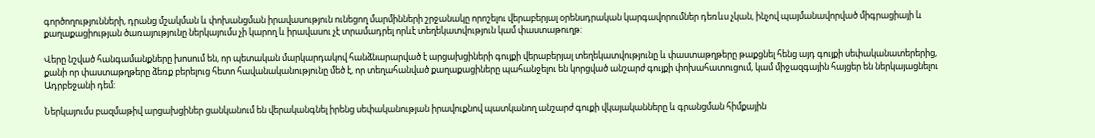գործողությունների, դրանց մշակման և փոխանցման իրավասություն ունեցող մարմինների շրջանակը որոշելու վերաբերյալ օրենսդրական կարգավորումներ դեռևս չկան, ինչով պայմանավորված միգրացիայի և քաղաքացիության ծառայությունը ներկայումս չի կարող և իրավասու չէ տրամադրել որևէ տեղեկատվություն կամ փաստաթուղթ:

Վերը նշված հանգամանքները խոսում են, որ պետական մարկարդակով հանձնարարված է արցախցիների գույքի վերաբերյալ տեղեկատվությունը և փաստաթղթերը թաքցնել հենց այդ գույքի սեփականատերերից, քանի որ փաստաթղթերը ձեռք բերելուց հետո հավանականությունը մեծ է, որ տեղահանված քաղաքացիները պահանջելու են կորցված անշարժ գույքի փոխահատուցում, կամ միջազգային հայցեր են ներկայացնելու Ադրբեջանի դեմ:

Ներկայումս բազմաթիվ արցախցիներ ցանկանում են վերականգնել իրենց սեփականության իրավուքնով պատկանող անշարժ գուքի վկայականները և գրանցման հիմքային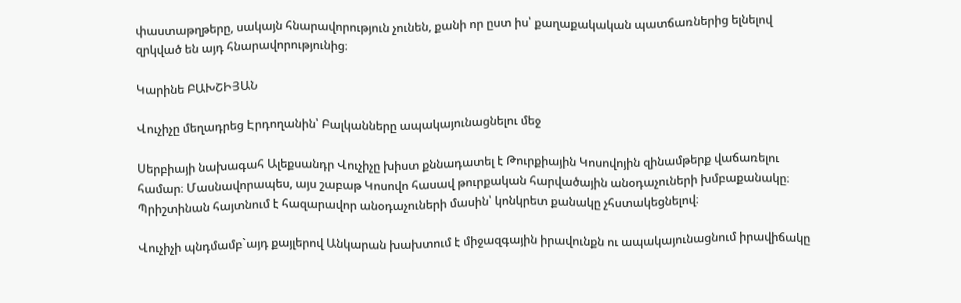փաստաթղթերը, սակայն հնարավորություն չունեն, քանի որ ըստ իս՝ քաղաքակական պատճառներից ելնելով զրկված են այդ հնարավորությունից։

Կարինե ԲԱԽՇԻՅԱՆ

Վուչիչը մեղադրեց Էրդողանին՝ Բալկանները ապակայունացնելու մեջ

Սերբիայի նախագահ Ալեքսանդր Վուչիչը խիստ քննադատել է Թուրքիային Կոսովոյին զինամթերք վաճառելու համար։ Մասնավորապես, այս շաբաթ Կոսովո հասավ թուրքական հարվածային անօդաչուների խմբաքանակը։ Պրիշտինան հայտնում է հազարավոր անօդաչուների մասին՝ կոնկրետ քանակը չհստակեցնելով։

Վուչիչի պնդմամբ`այդ քայլերով Անկարան խախտում է միջազգային իրավունքն ու ապակայունացնում իրավիճակը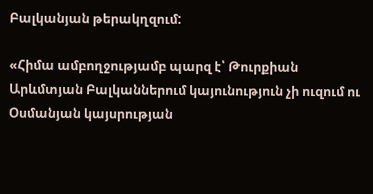Բալկանյան թերակղզում:

«Հիմա ամբողջությամբ պարզ է՝ Թուրքիան Արևմտյան Բալկաններում կայունություն չի ուզում ու Օսմանյան կայսրության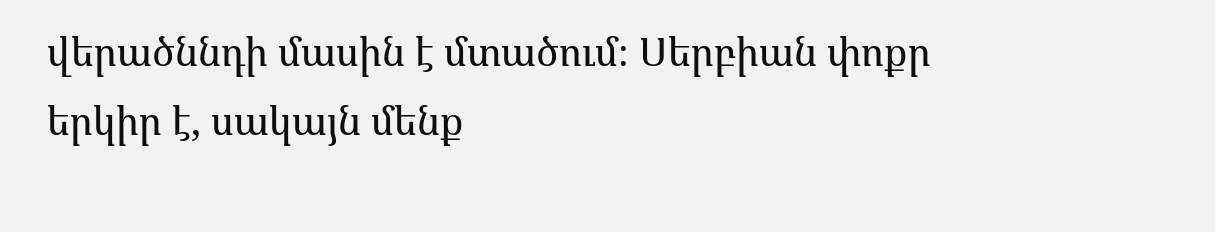վերածննդի մասին է մտածում։ Սերբիան փոքր երկիր է, սակայն մենք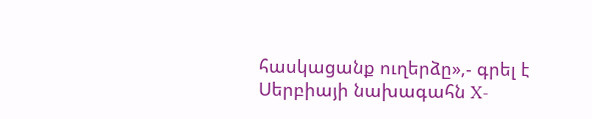հասկացանք ուղերձը»,- գրել է Սերբիայի նախագահն X-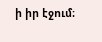ի իր էջում։